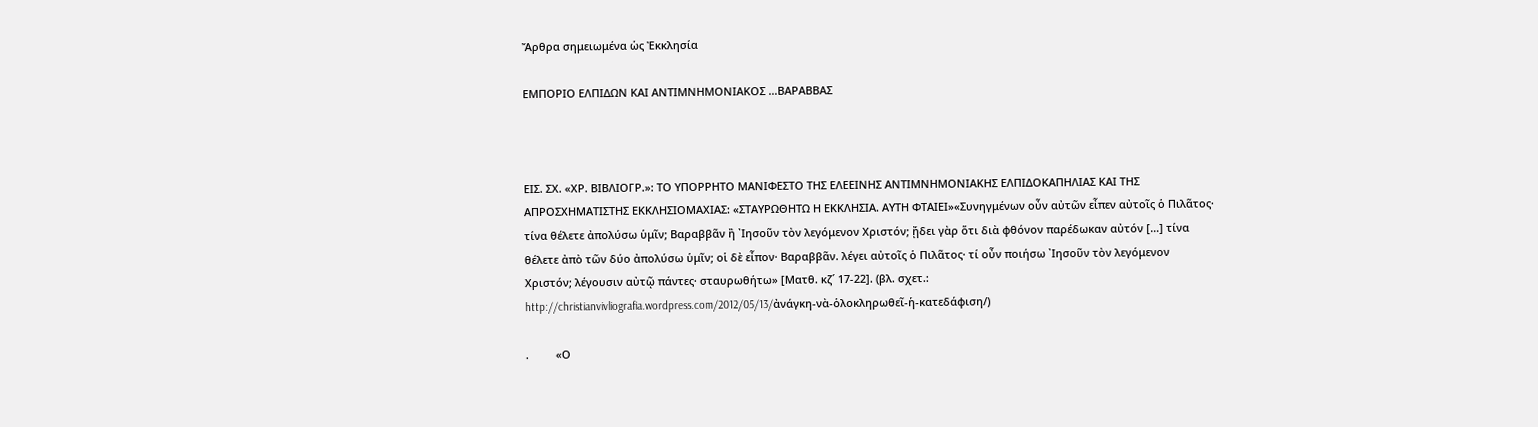Ἄρθρα σημειωμένα ὡς Ἐκκλησία

ΕΜΠΟΡΙΟ ΕΛΠΙΔΩΝ ΚΑΙ ΑΝΤΙΜΝΗΜΟΝΙΑΚΟΣ …ΒΑΡΑΒΒΑΣ



ΕΙΣ. ΣΧ. «ΧΡ. ΒΙΒΛΙΟΓΡ.»: ΤΟ ΥΠΟΡΡΗΤΟ ΜΑΝΙΦΕΣΤΟ ΤΗΣ ΕΛΕΕΙΝΗΣ ΑΝΤΙΜΝΗΜΟΝΙΑΚΗΣ ΕΛΠΙΔΟΚΑΠΗΛΙΑΣ ΚΑΙ ΤΗΣ ΑΠΡΟΣΧΗΜΑΤΙΣΤΗΣ ΕΚΚΛΗΣΙΟΜΑΧΙΑΣ: «ΣΤΑΥΡΩΘΗΤΩ Η ΕΚΚΛΗΣΙΑ. ΑΥΤΗ ΦΤΑΙΕΙ»«Συνηγμένων οὖν αὐτῶν εἶπεν αὐτοῖς ὁ Πιλᾶτος· τίνα θέλετε ἀπολύσω ὑμῖν; Βαραββᾶν ἢ ᾿Ιησοῦν τὸν λεγόμενον Χριστόν; ᾔδει γὰρ ὅτι διὰ φθόνον παρέδωκαν αὐτόν […] τίνα θέλετε ἀπὸ τῶν δύο ἀπολύσω ὑμῖν; οἱ δὲ εἶπον· Βαραββᾶν. λέγει αὐτοῖς ὁ Πιλᾶτος· τί οὖν ποιήσω ᾿Ιησοῦν τὸν λεγόμενον Χριστόν; λέγουσιν αὐτῷ πάντες· σταυρωθήτω» [Ματθ. κζ´ 17-22]. (βλ. σχετ.: http://christianvivliografia.wordpress.com/2012/05/13/ἀνάγκη-νὰ-ὁλοκληρωθεῖ-ἡ-κατεδάφιση/)

.         «Ο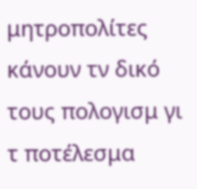μητροπολίτες κάνουν τν δικό τους πολογισμ γι τ ποτέλεσμα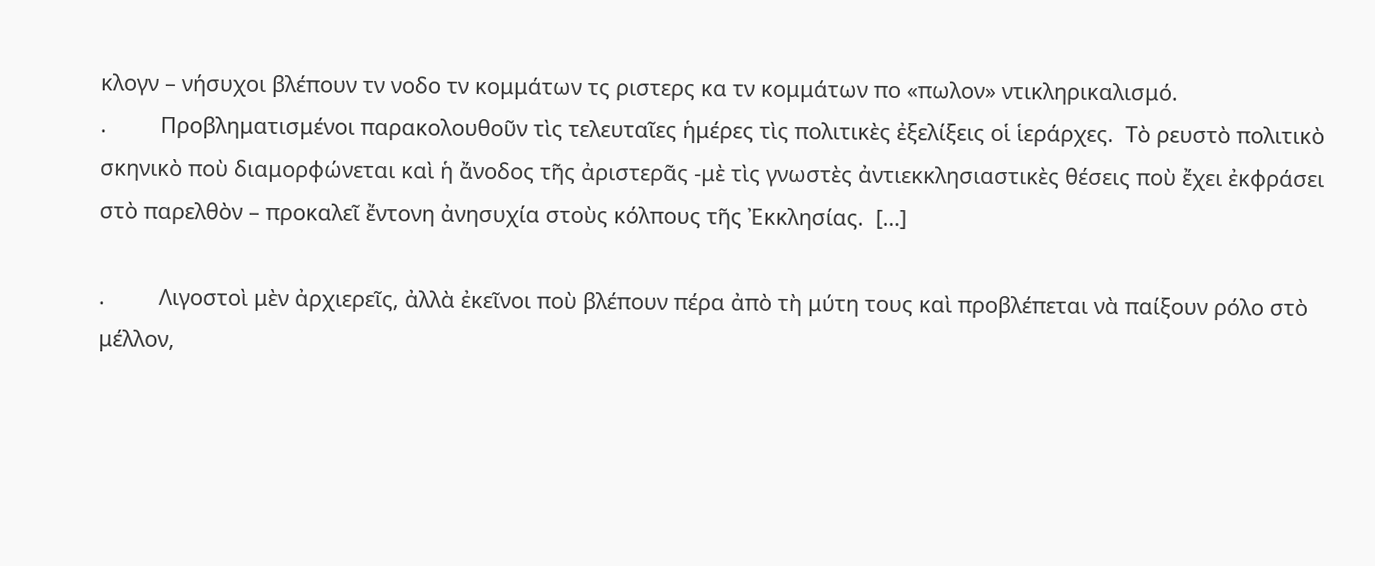κλογν – νήσυχοι βλέπουν τν νοδο τν κομμάτων τς ριστερς κα τν κομμάτων πο «πωλον» ντικληρικαλισμό.
.         Προβληματισμένοι παρακολουθοῦν τὶς τελευταῖες ἡμέρες τὶς πολιτικὲς ἐξελίξεις οἱ ἱεράρχες.  Τὸ ρευστὸ πολιτικὸ σκηνικὸ ποὺ διαμορφώνεται καὶ ἡ ἄνοδος τῆς ἀριστερᾶς -μὲ τὶς γνωστὲς ἀντιεκκλησιαστικὲς θέσεις ποὺ ἔχει ἐκφράσει στὸ παρελθὸν – προκαλεῖ ἔντονη ἀνησυχία στοὺς κόλπους τῆς Ἐκκλησίας.  […]

.         Λιγοστοὶ μὲν ἀρχιερεῖς, ἀλλὰ ἐκεῖνοι ποὺ βλέπουν πέρα ἀπὸ τὴ μύτη τους καὶ προβλέπεται νὰ παίξουν ρόλο στὸ μέλλον,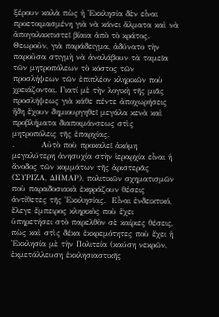ξέρουν καλὰ πὼς ἡ Ἐκκλησία δὲν εἶναι προετοιμασμένη γιὰ νὰ κάνει ἅλματα καὶ νὰ ἀπογαλακτιστεῖ βίαια ἀπὸ τὸ κράτος. Θεωροῦν, γιὰ παράδειγμα, ἀδύνατο τὴν παροῦσα στιγμὴ νὰ ἀναλάβουν τὰ ταμεῖα τῶν μητροπόλεων τὸ κόστος τῶν προσλήψεων τῶν ἐπιπλέον κληρικῶν ποὺ χρειάζονται. Γιατί μὲ τὴν λογικὴ τῆς μιᾶς προσλήψεως γιὰ κάθε πέντε ἀποχωρήσεις ἤδη ἔχουν δημιουργηθεῖ μεγάλα κενὰ καὶ προβλήματα διαποιμάνσεως στὶς μητροπόλεις τῆς ἐπαρχίας.
.         Αὐτὸ ποὺ προκαλεῖ ἀκόμη μεγαλύτερη ἀνησυχία στὴν ἱεραρχία εἶναι ἡ ἄνοδος τῶν κομμάτων τῆς ἀριστερᾶς (ΣΥΡΙΖΑ, ΔΗΜΑΡ), πολιτικῶν σχηματισμῶν ποὺ παραδοσιακὰ ἐκφράζουν θέσεις ἀντίθετες τῆς Ἐκκλησίας.  Εἶναι ἐνδεικτικό, ἔλεγε ἔμπειρος κληρικὸς ποὺ ἔχει ὑπηρετήσει στὸ παρελθὸν σὲ καίριες θέσεις, πὼς καὶ στὶς δέκα ἐκκρεμότητες ποὺ ἔχει ἡ Ἐκκλησία μὲ τὴν Πολιτεία (καύση νεκρῶν, ἐκμετάλλευση ἐκκλησιαστικῆς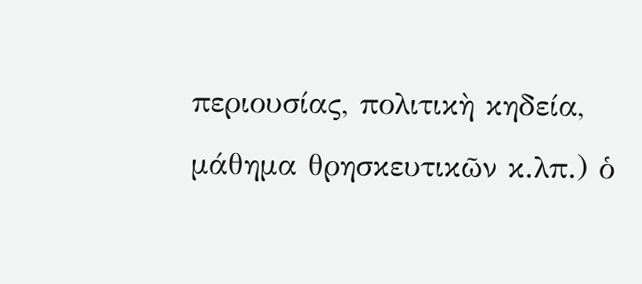περιουσίας, πολιτικὴ κηδεία, μάθημα θρησκευτικῶν κ.λπ.) ὁ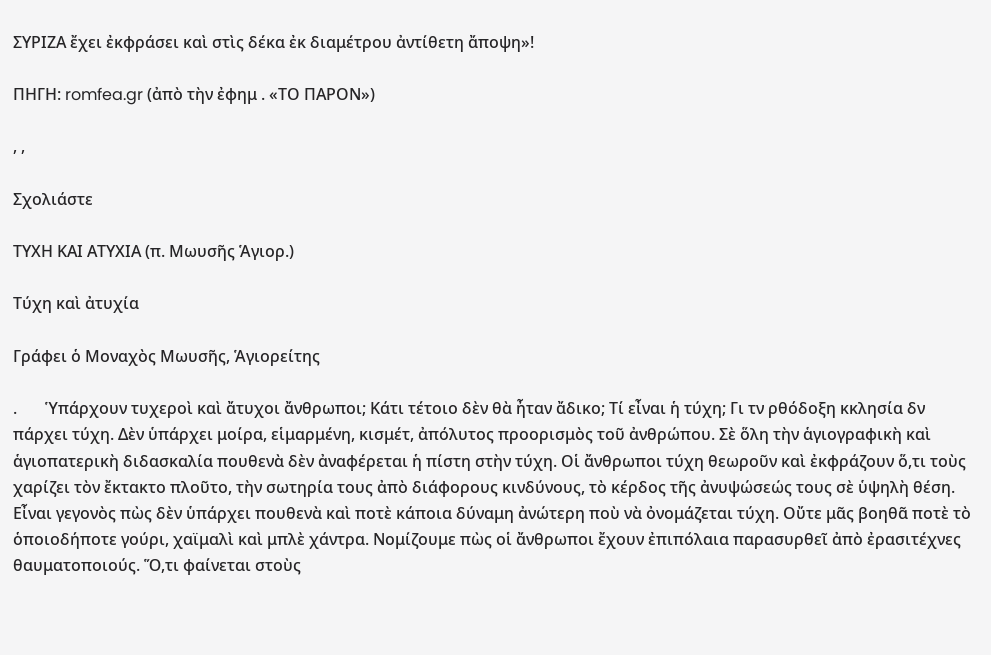ΣΥΡΙΖΑ ἔχει ἐκφράσει καὶ στὶς δέκα ἐκ διαμέτρου ἀντίθετη ἄποψη»!

ΠΗΓΗ: romfea.gr (ἀπὸ τὴν ἐφημ . «ΤΟ ΠΑΡΟΝ»)

, ,

Σχολιάστε

TYΧΗ ΚΑΙ ΑΤΥΧΙΑ (π. Μωυσῆς Ἁγιορ.)

Τύχη καὶ ἀτυχία

Γράφει ὁ Μοναχὸς Μωυσῆς, Ἁγιορείτης

.       Ὑπάρχουν τυχεροὶ καὶ ἄτυχοι ἄνθρωποι; Κάτι τέτοιο δὲν θὰ ἦταν ἄδικο; Τί εἶναι ἡ τύχη; Γι τν ρθόδοξη κκλησία δν πάρχει τύχη. Δὲν ὑπάρχει μοίρα, εἱμαρμένη, κισμέτ, ἀπόλυτος προορισμὸς τοῦ ἀνθρώπου. Σὲ ὅλη τὴν ἁγιογραφικὴ καὶ ἁγιοπατερικὴ διδασκαλία πουθενὰ δὲν ἀναφέρεται ἡ πίστη στὴν τύχη. Οἱ ἄνθρωποι τύχη θεωροῦν καὶ ἐκφράζουν ὅ,τι τοὺς χαρίζει τὸν ἔκτακτο πλοῦτο, τὴν σωτηρία τους ἀπὸ διάφορους κινδύνους, τὸ κέρδος τῆς ἀνυψώσεώς τους σὲ ὑψηλὴ θέση. Εἶναι γεγονὸς πὼς δὲν ὑπάρχει πουθενὰ καὶ ποτὲ κάποια δύναμη ἀνώτερη ποὺ νὰ ὀνομάζεται τύχη. Οὔτε μᾶς βοηθᾶ ποτὲ τὸ ὁποιοδήποτε γούρι, χαϊμαλὶ καὶ μπλὲ χάντρα. Νομίζουμε πὼς οἱ ἄνθρωποι ἔχουν ἐπιπόλαια παρασυρθεῖ ἀπὸ ἐρασιτέχνες θαυματοποιούς. Ὅ,τι φαίνεται στοὺς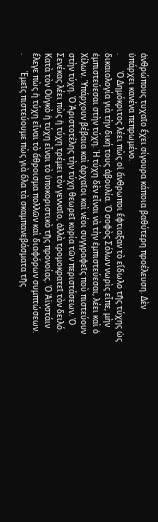ἀνθρώπους τυχαῖο ἔχει σίγουρα κάποια βαθύτερη προέλευση. Δὲν ὑπάρχει κανένα πεπρωμένο.
.        Ὁ Δημόκριτος λέει πὼς οἱ ἄνθρωποι ἔφτιαξαν τὸ εἴδωλο τῆς τύχης ὡς δικαιολογία γιὰ τὴν δική τους ἀβουλία. Ὁ σοφὸς Σόλων νωρὶς εἶπε, μὴν ἐμπιστεύεσαι στὴν τύχη. Ἡ τύχη δὲν εἶναι νὰ τὴν ἐμπιστεύεσαι, λέει καὶ ὁ Χίλων. Ὑπάρχουν βέβαια καὶ ἀρχαῖοι καὶ νέοι συγγραφεῖς ποὺ πιστεύουν στὴν τύχη. Ὁ Ἀριστοτέλης τὴν τύχη θεωρεῖ κυρία τῶν περιστάσεων. Ὁ Σενέκας λέει πὼς ἡ τύχη τρέμει τὸν γενναῖο, ἀλλὰ τρομοκρατεῖ τὸν δειλό. Κατὰ τὸν Οὐγκὸ ἡ τύχη εἶναι τὸ ὑποκοριστικὸ τῆς προνοίας. Ὁ Ἀϊνστάιν ἔλεγε πὼς ἡ τύχη εἶναι τὸ ἄθροισμα πολλῶν καὶ διαφόρων συμπτώσεων.
.        Ἐμεῖς πιστεύουμε πὼς γιὰ ὅλα τὰ σκαμπανεβάσματα τῆς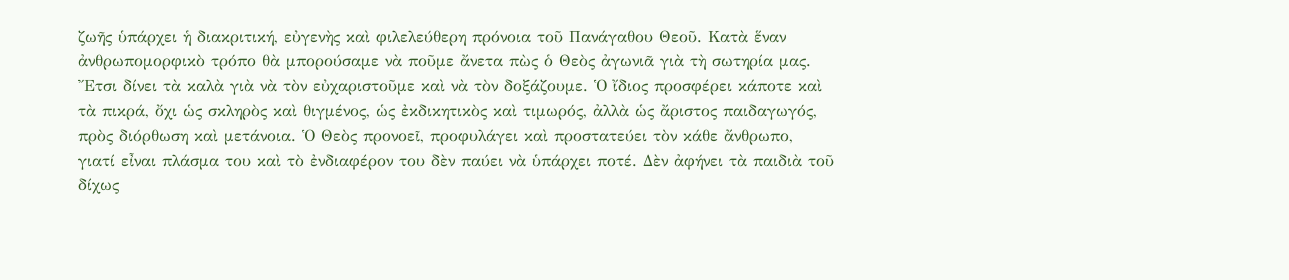ζωῆς ὑπάρχει ἡ διακριτική, εὐγενὴς καὶ φιλελεύθερη πρόνοια τοῦ Πανάγαθου Θεοῦ. Κατὰ ἕναν ἀνθρωπομορφικὸ τρόπο θὰ μπορούσαμε νὰ ποῦμε ἄνετα πὼς ὁ Θεὸς ἀγωνιᾶ γιὰ τὴ σωτηρία μας. Ἔτσι δίνει τὰ καλὰ γιὰ νὰ τὸν εὐχαριστοῦμε καὶ νὰ τὸν δοξάζουμε. Ὁ ἴδιος προσφέρει κάποτε καὶ τὰ πικρά, ὄχι ὡς σκληρὸς καὶ θιγμένος, ὡς ἐκδικητικὸς καὶ τιμωρός, ἀλλὰ ὡς ἄριστος παιδαγωγός, πρὸς διόρθωση καὶ μετάνοια. Ὁ Θεὸς προνοεῖ, προφυλάγει καὶ προστατεύει τὸν κάθε ἄνθρωπο, γιατί εἶναι πλάσμα του καὶ τὸ ἐνδιαφέρον του δὲν παύει νὰ ὑπάρχει ποτέ. Δὲν ἀφήνει τὰ παιδιὰ τοῦ δίχως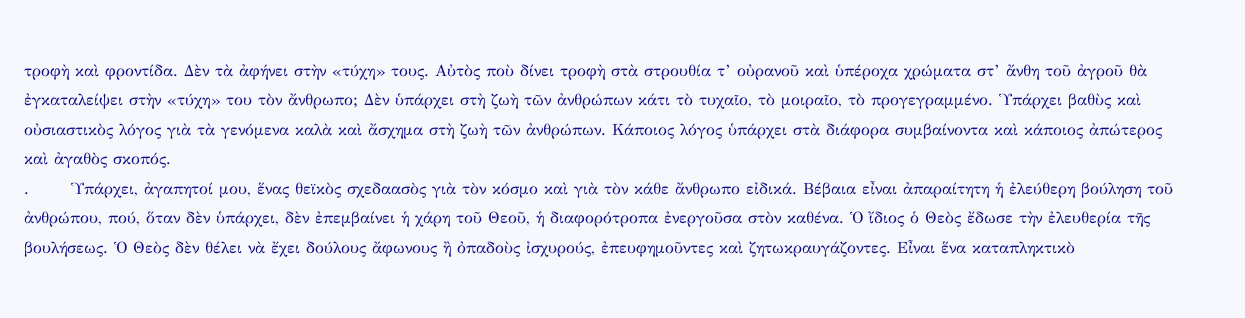τροφὴ καὶ φροντίδα. Δὲν τὰ ἀφήνει στὴν «τύχη» τους. Αὐτὸς ποὺ δίνει τροφὴ στὰ στρουθία τ’ οὐρανοῦ καὶ ὑπέροχα χρώματα στ’ ἄνθη τοῦ ἀγροῦ θὰ ἐγκαταλείψει στὴν «τύχη» του τὸν ἄνθρωπο; Δὲν ὑπάρχει στὴ ζωὴ τῶν ἀνθρώπων κάτι τὸ τυχαῖο, τὸ μοιραῖο, τὸ προγεγραμμένο. Ὑπάρχει βαθὺς καὶ οὐσιαστικὸς λόγος γιὰ τὰ γενόμενα καλὰ καὶ ἄσχημα στὴ ζωὴ τῶν ἀνθρώπων. Κάποιος λόγος ὑπάρχει στὰ διάφορα συμβαίνοντα καὶ κάποιος ἀπώτερος καὶ ἀγαθὸς σκοπός.
.       Ὑπάρχει, ἀγαπητοί μου, ἕνας θεϊκὸς σχεδαασὸς γιὰ τὸν κόσμο καὶ γιὰ τὸν κάθε ἄνθρωπο εἰδικά. Βέβαια εἶναι ἀπαραίτητη ἡ ἐλεύθερη βούληση τοῦ ἀνθρώπου, πού, ὅταν δὲν ὑπάρχει, δὲν ἐπεμβαίνει ἡ χάρη τοῦ Θεοῦ, ἡ διαφορότροπα ἐνεργοῦσα στὸν καθένα. Ὁ ἴδιος ὁ Θεὸς ἔδωσε τὴν ἐλευθερία τῆς βουλήσεως. Ὁ Θεὸς δὲν θέλει νὰ ἔχει δούλους ἄφωνους ἢ ὀπαδοὺς ἰσχυρούς, ἐπευφημοῦντες καὶ ζητωκραυγάζοντες. Εἶναι ἕνα καταπληκτικὸ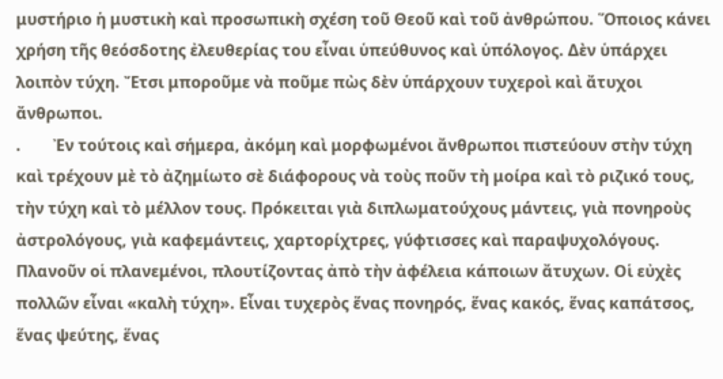μυστήριο ἡ μυστικὴ καὶ προσωπικὴ σχέση τοῦ Θεοῦ καὶ τοῦ ἀνθρώπου. Ὅποιος κάνει χρήση τῆς θεόσδοτης ἐλευθερίας του εἶναι ὑπεύθυνος καὶ ὑπόλογος. Δὲν ὑπάρχει λοιπὸν τύχη. Ἔτσι μποροῦμε νὰ ποῦμε πὼς δὲν ὑπάρχουν τυχεροὶ καὶ ἄτυχοι ἄνθρωποι.
.        Ἐν τούτοις καὶ σήμερα, ἀκόμη καὶ μορφωμένοι ἄνθρωποι πιστεύουν στὴν τύχη καὶ τρέχουν μὲ τὸ ἀζημίωτο σὲ διάφορους νὰ τοὺς ποῦν τὴ μοίρα καὶ τὸ ριζικό τους, τὴν τύχη καὶ τὸ μέλλον τους. Πρόκειται γιὰ διπλωματούχους μάντεις, γιὰ πονηροὺς ἀστρολόγους, γιὰ καφεμάντεις, χαρτορίχτρες, γύφτισσες καὶ παραψυχολόγους. Πλανοῦν οἱ πλανεμένοι, πλουτίζοντας ἀπὸ τὴν ἀφέλεια κάποιων ἄτυχων. Οἱ εὐχὲς πολλῶν εἶναι «καλὴ τύχη». Εἶναι τυχερὸς ἕνας πονηρός, ἕνας κακός, ἕνας καπάτσος, ἕνας ψεύτης, ἕνας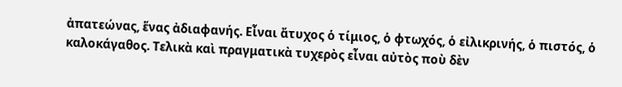ἀπατεώνας, ἕνας ἀδιαφανής. Εἶναι ἄτυχος ὁ τίμιος, ὁ φτωχός, ὁ εἰλικρινής, ὁ πιστός, ὁ καλοκάγαθος. Τελικὰ καὶ πραγματικὰ τυχερὸς εἶναι αὐτὸς ποὺ δὲν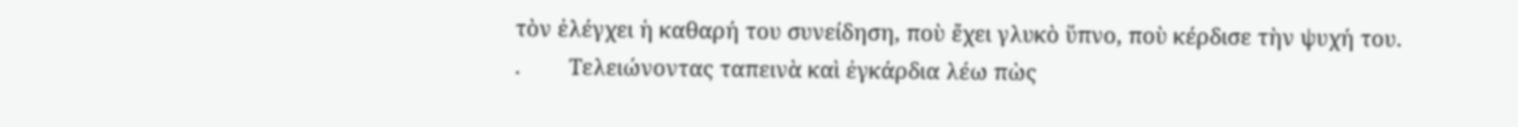τὸν ἐλέγχει ἡ καθαρή του συνείδηση, ποὺ ἔχει γλυκὸ ὕπνο, ποὺ κέρδισε τὴν ψυχή του.
.        Τελειώνοντας ταπεινὰ καὶ ἐγκάρδια λέω πὼς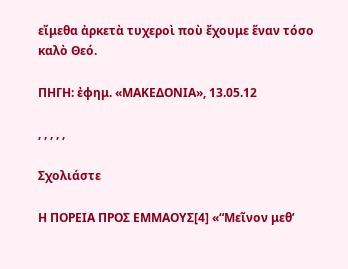εἴμεθα ἀρκετὰ τυχεροὶ ποὺ ἔχουμε ἕναν τόσο καλὸ Θεό.

ΠΗΓΗ: ἐφημ. «ΜΑΚΕΔΟΝΙΑ», 13.05.12

, , , , ,

Σχολιάστε

Η ΠΟΡΕΙΑ ΠΡΟΣ ΕΜΜΑΟΥΣ[4] «“Μεῖνον μεθ’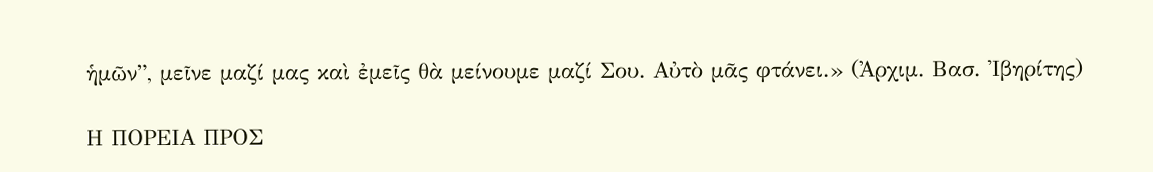ἡμῶν”, μεῖνε μαζί μας καὶ ἐμεῖς θὰ μείνουμε μαζί Σου. Αὐτὸ μᾶς φτάνει.» (Ἀρχιμ. Βασ. Ἰβηρίτης)

Η ΠΟΡΕΙΑ ΠΡΟΣ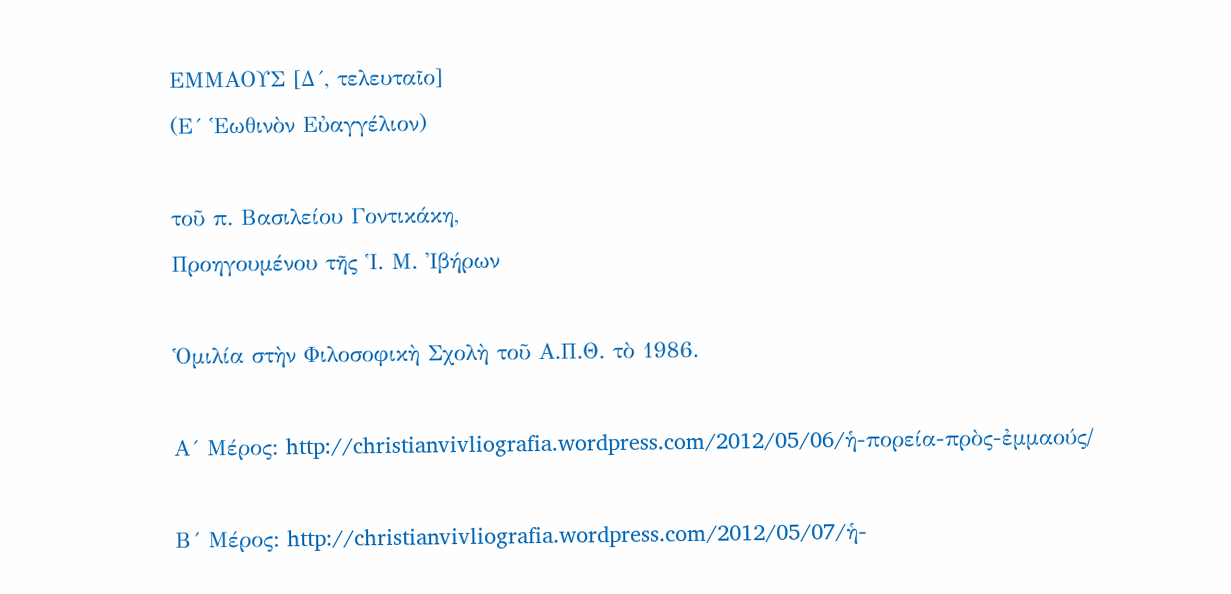ΕΜΜΑΟΥΣ [Δ´, τελευταῖο]
(Ε´ Ἑωθινὸν Εὐαγγέλιον)

τοῦ π. Βασιλείου Γοντικάκη,
Προηγουμένου τῆς Ἱ. Μ. Ἰβήρων

Ὁμιλία στὴν Φιλοσοφικὴ Σχολὴ τοῦ Α.Π.Θ. τὸ 1986.

Α´ Μέρος: http://christianvivliografia.wordpress.com/2012/05/06/ἡ-πορεία-πρὸς-ἐμμαούς/

Β´ Μέρος: http://christianvivliografia.wordpress.com/2012/05/07/ἡ-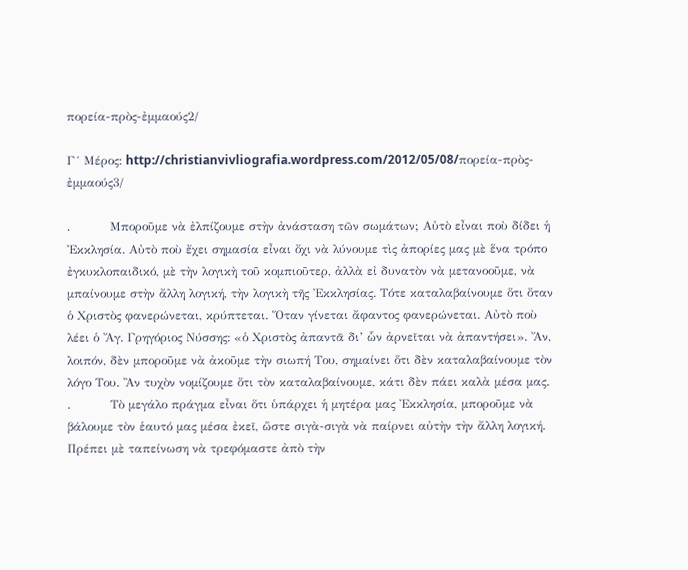πορεία-πρὸς-ἐμμαούς2/

Γ´ Μέρος: http://christianvivliografia.wordpress.com/2012/05/08/πορεία-πρὸς-ἐμμαούς3/

.          Μποροῦμε νὰ ἐλπίζουμε στὴν ἀνάσταση τῶν σωμάτων; Αὐτὸ εἶναι ποὺ δίδει ἡ Ἐκκλησία. Αὐτὸ ποὺ ἔχει σημασία εἶναι ὄχι νὰ λύνουμε τὶς ἀπορίες μας μὲ ἕνα τρόπο ἐγκυκλοπαιδικό, μὲ τὴν λογικὴ τοῦ κομπιοῦτερ, ἀλλὰ εἰ δυνατὸν νὰ μετανοοῦμε, νὰ μπαίνουμε στὴν ἄλλη λογική, τὴν λογικὴ τῆς Ἐκκλησίας. Τότε καταλαβαίνουμε ὅτι ὅταν ὁ Χριστὸς φανερώνεται, κρύπτεται. Ὅταν γίνεται ἄφαντος φανερώνεται. Αὐτὸ ποὺ λέει ὁ Ἄγ. Γρηγόριος Νύσσης: «ὁ Χριστὸς ἀπαντᾶ δι’ ὧν ἀρνεῖται νὰ ἀπαντήσει». Ἄν, λοιπόν, δὲν μποροῦμε νὰ ἀκοῦμε τὴν σιωπή Του, σημαίνει ὅτι δὲν καταλαβαίνουμε τὸν λόγο Του. Ἂν τυχὸν νομίζουμε ὅτι τὸν καταλαβαίνουμε, κάτι δὲν πάει καλὰ μέσα μας.
.          Τὸ μεγάλο πράγμα εἶναι ὅτι ὑπάρχει ἡ μητέρα μας Ἐκκλησία, μποροῦμε νὰ βάλουμε τὸν ἑαυτό μας μέσα ἐκεῖ, ὥστε σιγὰ-σιγὰ νὰ παίρνει αὐτὴν τὴν ἄλλη λογική. Πρέπει μὲ ταπείνωση νὰ τρεφόμαστε ἀπὸ τὴν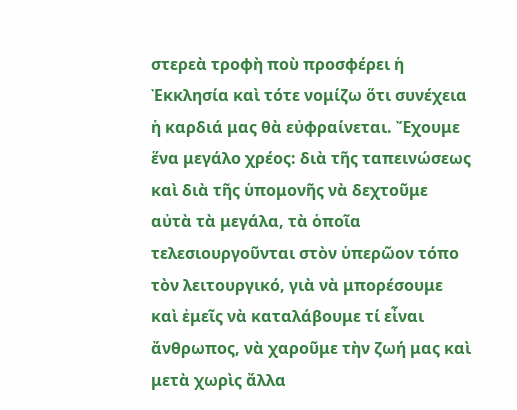στερεὰ τροφὴ ποὺ προσφέρει ἡ Ἐκκλησία καὶ τότε νομίζω ὅτι συνέχεια ἡ καρδιά μας θὰ εὐφραίνεται. Ἔχουμε ἕνα μεγάλο χρέος: διὰ τῆς ταπεινώσεως καὶ διὰ τῆς ὑπομονῆς νὰ δεχτοῦμε αὐτὰ τὰ μεγάλα, τὰ ὁποῖα τελεσιουργοῦνται στὸν ὑπερῶον τόπο τὸν λειτουργικό, γιὰ νὰ μπορέσουμε καὶ ἐμεῖς νὰ καταλάβουμε τί εἶναι ἄνθρωπος, νὰ χαροῦμε τὴν ζωή μας καὶ μετὰ χωρὶς ἄλλα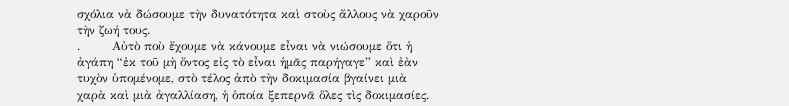σχόλια νὰ δώσουμε τὴν δυνατότητα καὶ στοὺς ἄλλους νὰ χαροῦν τὴν ζωή τους.
.        Αὐτὸ ποὺ ἔχουμε νὰ κάνουμε εἶναι νὰ νιώσουμε ὅτι ἡ ἀγάπη “ἐκ τοῦ μὴ ὄντος εἰς τὸ εἶναι ἡμᾶς παρήγαγε” καὶ ἐὰν τυχὸν ὑπομένομε, στὸ τέλος ἀπὸ τὴν δοκιμασία βγαίνει μιὰ χαρὰ καὶ μιὰ ἀγαλλίαση, ἡ ὁποία ξεπερνᾶ ὅλες τὶς δοκιμασίες.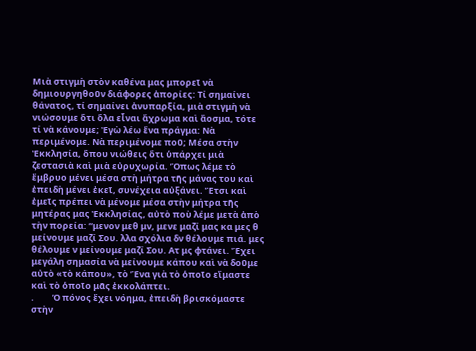Μιὰ στιγμὴ στὸν καθένα μας μπορεῖ νὰ δημιουργηθοῦν διάφορες ἀπορίες: Τί σημαίνει θάνατος, τί σημαίνει ἀνυπαρξία, μιὰ στιγμὴ νὰ νιώσουμε ὅτι ὅλα εἶναι ἄχρωμα καὶ ἄοσμα, τότε τί νὰ κάνουμε; Ἐγὼ λέω ἕνα πράγμα: Νὰ περιμένομε. Νὰ περιμένομε ποῦ; Μέσα στὴν Ἐκκλησία, ὅπου νιώθεις ὅτι ὑπάρχει μιὰ ζεστασιὰ καὶ μιὰ εὐρυχωρία. Ὅπως λέμε τὸ ἔμβρυο μένει μέσα στὴ μήτρα τῆς μάνας του καὶ ἐπειδὴ μένει ἐκεῖ, συνέχεια αὐξάνει. Ἔτσι καὶ ἐμεῖς πρέπει νὰ μένομε μέσα στὴν μήτρα τῆς μητέρας μας Ἐκκλησίας, αὐτὸ ποὺ λέμε μετὰ ἀπὸ τὴν πορεία: “μενον μεθ μν, μενε μαζί μας κα μες θ μείνουμε μαζί Σου. λλα σχόλια δν θέλουμε πιά. μες θέλουμε ν μείνουμε μαζί Σου. Ατ μς φτάνει. Ἔχει μεγάλη σημασία νὰ μείνουμε κάπου καὶ νὰ δοῦμε αὐτὸ «τὸ κάπου», τὸ Ἕνα γιὰ τὸ ὁποῖο εἴμαστε καὶ τὸ ὁποῖο μᾶς ἐκκολάπτει.
.         Ὁ πόνος ἔχει νόημα, ἐπειδὴ βρισκόμαστε στὴν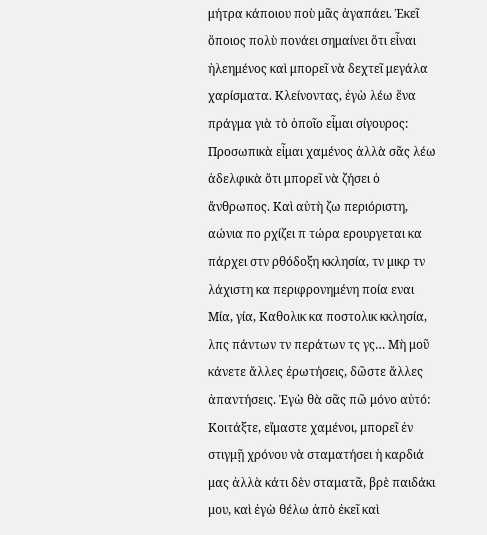μήτρα κάποιου ποὺ μᾶς ἀγαπάει. Ἐκεῖ ὅποιος πολὺ πονάει σημαίνει ὅτι εἶναι ἠλεημένος καὶ μπορεῖ νὰ δεχτεῖ μεγάλα χαρίσματα. Κλείνοντας, ἐγὼ λέω ἕνα πράγμα γιὰ τὸ ὁποῖο εἶμαι σίγουρος: Προσωπικὰ εἶμαι χαμένος ἀλλὰ σᾶς λέω ἀδελφικὰ ὅτι μπορεῖ νὰ ζήσει ὁ ἄνθρωπος. Καὶ αὐτὴ ζω περιόριστη, αώνια πο ρχίζει π τώρα ερουργεται κα πάρχει στν ρθόδοξη κκλησία, τν μικρ τν λάχιστη κα περιφρονημένη ποία εναι Μία, γία, Καθολικ κα ποστολικ κκλησία, λπς πάντων τν περάτων τς γς… Μὴ μοῦ κάνετε ἄλλες ἐρωτήσεις, δῶστε ἄλλες ἀπαντήσεις. Ἐγὼ θὰ σᾶς πῶ μόνο αὐτό: Κοιτάξτε, εἴμαστε χαμένοι, μπορεῖ ἐν στιγμῇ χρόνου νὰ σταματήσει ἡ καρδιά μας ἀλλὰ κάτι δὲν σταματᾶ, βρὲ παιδάκι μου, καὶ ἐγὼ θέλω ἀπὸ ἐκεῖ καὶ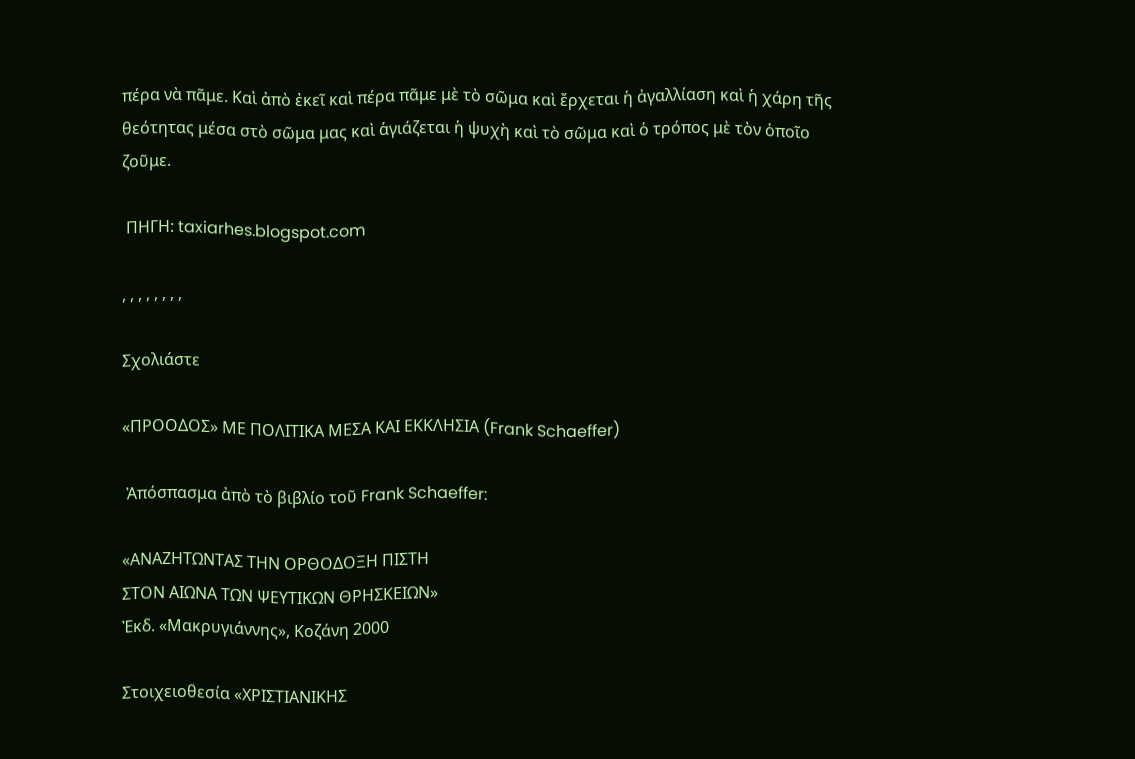πέρα νὰ πᾶμε. Καὶ ἀπὸ ἐκεῖ καὶ πέρα πᾶμε μὲ τὸ σῶμα καὶ ἔρχεται ἡ ἀγαλλίαση καὶ ἡ χάρη τῆς θεότητας μέσα στὸ σῶμα μας καὶ ἁγιάζεται ἡ ψυχὴ καὶ τὸ σῶμα καὶ ὁ τρόπος μὲ τὸν ὁποῖο ζοῦμε.

 ΠΗΓΗ: taxiarhes.blogspot.com

, , , , , , , ,

Σχολιάστε

«ΠΡΟΟΔΟΣ» ΜΕ ΠΟΛΙΤΙΚΑ ΜΕΣΑ ΚΑΙ ΕΚΚΛΗΣΙΑ (Frank Schaeffer)

 Ἀπόσπασμα ἀπὸ τὸ βιβλίο τοῦ Frank Schaeffer:

«ΑΝΑΖΗΤΩΝΤΑΣ ΤΗΝ ΟΡΘΟΔΟΞΗ ΠΙΣΤΗ
ΣΤΟΝ ΑΙΩΝΑ ΤΩΝ ΨΕΥΤΙΚΩΝ ΘΡΗΣΚΕΙΩΝ»
Ἐκδ. «Μακρυγιάννης», Κοζάνη 2000

Στοιχειοθεσία «ΧΡΙΣΤΙΑΝΙΚΗΣ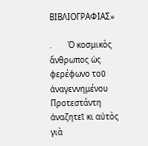ΒΙΒΛΙΟΓΡΑΦΙΑΣ»

.        Ὁ κοσμικὸς ἄνθρωπος ὡς φερέφωνο τοῦ ἀναγεννημένου Προτεστάντη ἀναζητεῖ κι αὐτὸς γιὰ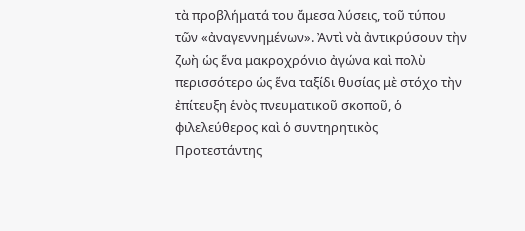τὰ προβλήματά του ἄμεσα λύσεις, τοῦ τύπου τῶν «ἀναγεννημένων». Ἀντὶ νὰ ἀντικρύσουν τὴν ζωὴ ὡς ἕνα μακροχρόνιο ἀγώνα καὶ πολὺ περισσότερο ὡς ἕνα ταξίδι θυσίας μὲ στόχο τὴν ἐπίτευξη ἑνὸς πνευματικοῦ σκοποῦ, ὁ φιλελεύθερος καὶ ὁ συντηρητικὸς Προτεστάντης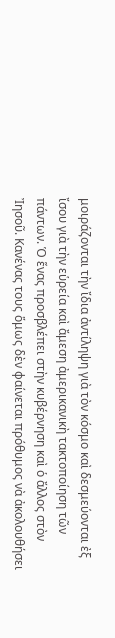μοιράζονται τὴν ἴδια ἀντίληψη γιὰ τὸν κόσμο καὶ δεσμεύονται ἐξ ἴσου γιὰ τὴν εὑρεία καὶ ἄμεση ἀμερικανικὴ τακτοποίηση τῶν πάντων. Ὁ ἕνας προσβλέπει στὴν κυβέρνηση καὶ ὁ ἄλλος στὸν Ἰησοῦ. Κανένας τους ὅμως δὲν φαίνεται πρόθυμος νὰ ἀκολουθήσει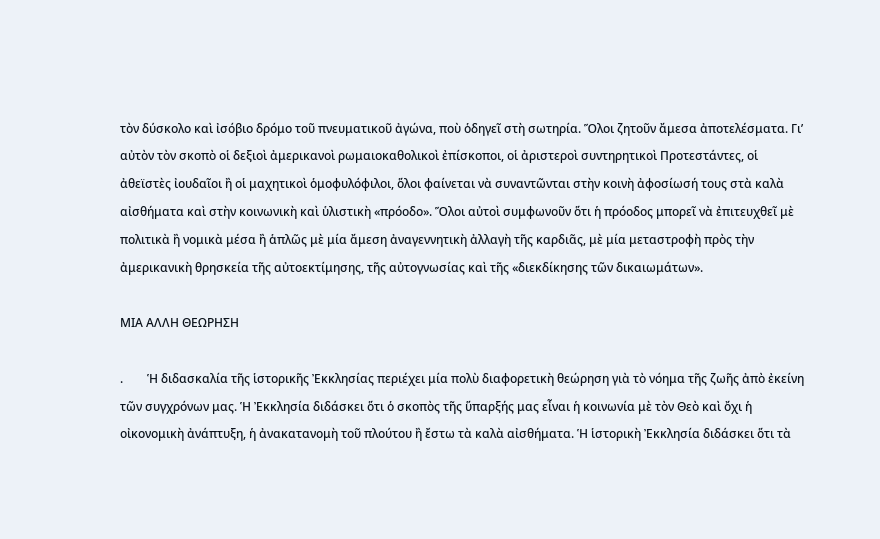τὸν δύσκολο καὶ ἰσόβιο δρόμο τοῦ πνευματικοῦ ἀγώνα, ποὺ ὁδηγεῖ στὴ σωτηρία. Ὅλοι ζητοῦν ἄμεσα ἀποτελέσματα. Γι’ αὐτὸν τὸν σκοπὸ οἱ δεξιοὶ ἀμερικανοὶ ρωμαιοκαθολικοὶ ἐπίσκοποι, οἱ ἀριστεροὶ συντηρητικοὶ Προτεστάντες, οἱ ἀθεϊστὲς ἰουδαῖοι ἢ οἱ μαχητικοὶ ὁμοφυλόφιλοι, ὅλοι φαίνεται νὰ συναντῶνται στὴν κοινὴ ἀφοσίωσή τους στὰ καλὰ αἰσθήματα καὶ στὴν κοινωνικὴ καὶ ὑλιστικὴ «πρόοδο». Ὅλοι αὐτοὶ συμφωνοῦν ὅτι ἡ πρόοδος μπορεῖ νὰ ἐπιτευχθεῖ μὲ πολιτικὰ ἢ νομικὰ μέσα ἢ ἁπλῶς μὲ μία ἄμεση ἀναγεννητικὴ ἀλλαγὴ τῆς καρδιᾶς, μὲ μία μεταστροφὴ πρὸς τὴν ἀμερικανικὴ θρησκεία τῆς αὐτοεκτίμησης, τῆς αὐτογνωσίας καὶ τῆς «διεκδίκησης τῶν δικαιωμάτων».

ΜΙΑ ΑΛΛΗ ΘΕΩΡΗΣΗ

.        Ἡ διδασκαλία τῆς ἱστορικῆς Ἐκκλησίας περιέχει μία πολὺ διαφορετικὴ θεώρηση γιὰ τὸ νόημα τῆς ζωῆς ἀπὸ ἐκείνη τῶν συγχρόνων μας. Ἡ Ἐκκλησία διδάσκει ὅτι ὁ σκοπὸς τῆς ὕπαρξής μας εἶναι ἡ κοινωνία μὲ τὸν Θεὸ καὶ ὄχι ἡ οἰκονομικὴ ἀνάπτυξη, ἡ ἀνακατανομὴ τοῦ πλούτου ἢ ἔστω τὰ καλὰ αἰσθήματα. Ἡ ἱστορικὴ Ἐκκλησία διδάσκει ὅτι τὰ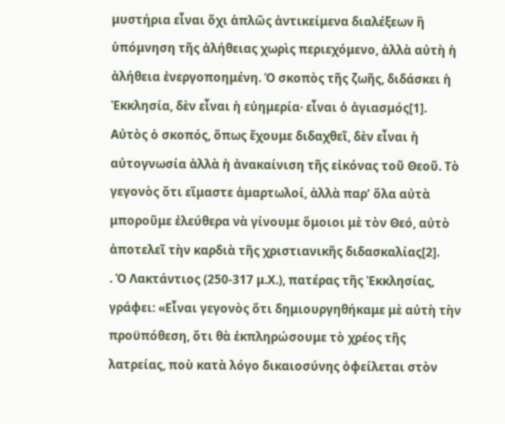μυστήρια εἶναι ὄχι ἁπλῶς ἀντικείμενα διαλέξεων ἢ ὑπόμνηση τῆς ἀλήθειας χωρὶς περιεχόμενο, ἀλλὰ αὐτὴ ἡ ἀλήθεια ἐνεργοποημένη. Ὁ σκοπὸς τῆς ζωῆς, διδάσκει ἡ Ἐκκλησία, δὲν εἶναι ἡ εὐημερία· εἶναι ὁ ἀγιασμός[1]. Αὐτὸς ὁ σκοπός, ὅπως ἔχουμε διδαχθεῖ, δὲν εἶναι ἡ αὐτογνωσία ἀλλὰ ἡ ἀνακαίνιση τῆς εἰκόνας τοῦ Θεοῦ. Τὸ γεγονὸς ὅτι εἴμαστε ἁμαρτωλοί, ἀλλὰ παρ’ ὅλα αὐτὰ μποροῦμε ἐλεύθερα νὰ γίνουμε ὅμοιοι μὲ τὸν Θεό, αὐτὸ ἀποτελεῖ τὴν καρδιὰ τῆς χριστιανικῆς διδασκαλίας[2].
. Ὁ Λακτάντιος (250-317 μ.Χ.), πατέρας τῆς Ἐκκλησίας, γράφει: «Εἶναι γεγονὸς ὅτι δημιουργηθήκαμε μὲ αὐτὴ τὴν προϋπόθεση, ὅτι θὰ ἐκπληρώσουμε τὸ χρέος τῆς λατρείας, ποὺ κατὰ λόγο δικαιοσύνης ὀφείλεται στὸν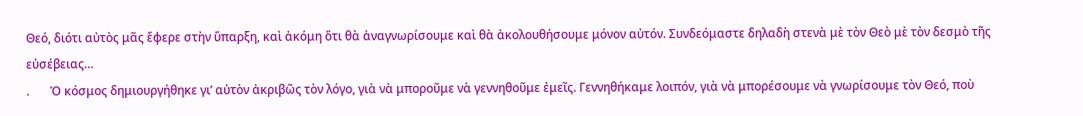Θεό, διότι αὐτὸς μᾶς ἔφερε στὴν ὕπαρξη, καὶ ἀκόμη ὅτι θὰ ἀναγνωρίσουμε καὶ θὰ ἀκολουθήσουμε μόνον αὐτόν. Συνδεόμαστε δηλαδὴ στενὰ μὲ τὸν Θεὸ μὲ τὸν δεσμὸ τῆς εὐσέβειας…
.       Ὁ κόσμος δημιουργήθηκε γι’ αὐτὸν ἀκριβῶς τὸν λόγο, γιὰ νὰ μποροῦμε νὰ γεννηθοῦμε ἐμεῖς. Γεννηθήκαμε λοιπόν, γιὰ νὰ μπορέσουμε νὰ γνωρίσουμε τὸν Θεό, ποὺ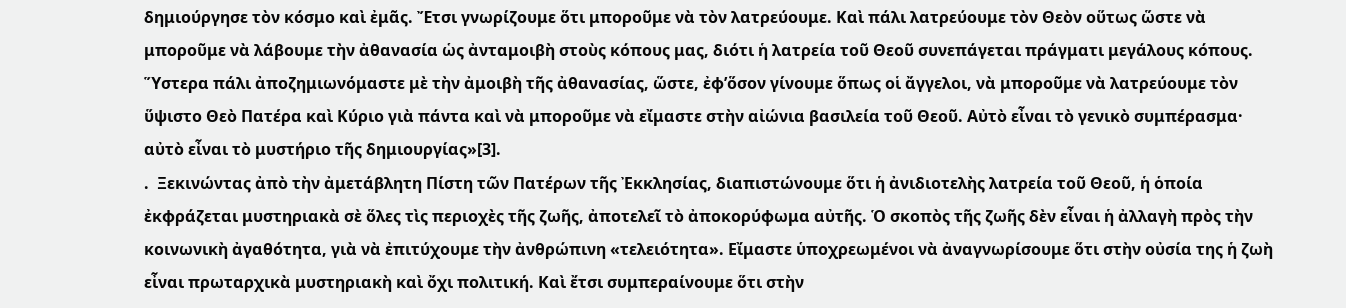δημιούργησε τὸν κόσμο καὶ ἐμᾶς. Ἔτσι γνωρίζουμε ὅτι μποροῦμε νὰ τὸν λατρεύουμε. Καὶ πάλι λατρεύουμε τὸν Θεὸν οὕτως ὥστε νὰ μποροῦμε νὰ λάβουμε τὴν ἀθανασία ὡς ἀνταμοιβὴ στοὺς κόπους μας, διότι ἡ λατρεία τοῦ Θεοῦ συνεπάγεται πράγματι μεγάλους κόπους. Ὕστερα πάλι ἀποζημιωνόμαστε μὲ τὴν ἀμοιβὴ τῆς ἀθανασίας, ὥστε, ἐφ’ὅσον γίνουμε ὅπως οἱ ἄγγελοι, νὰ μποροῦμε νὰ λατρεύουμε τὸν ὕψιστο Θεὸ Πατέρα καὶ Κύριο γιὰ πάντα καὶ νὰ μποροῦμε νὰ εἴμαστε στὴν αἰώνια βασιλεία τοῦ Θεοῦ. Αὐτὸ εἶναι τὸ γενικὸ συμπέρασμα· αὐτὸ εἶναι τὸ μυστήριο τῆς δημιουργίας»[3].
.  Ξεκινώντας ἀπὸ τὴν ἀμετάβλητη Πίστη τῶν Πατέρων τῆς Ἐκκλησίας, διαπιστώνουμε ὅτι ἡ ἀνιδιοτελὴς λατρεία τοῦ Θεοῦ, ἡ ὁποία ἐκφράζεται μυστηριακὰ σὲ ὅλες τὶς περιοχὲς τῆς ζωῆς, ἀποτελεῖ τὸ ἀποκορύφωμα αὐτῆς. Ὁ σκοπὸς τῆς ζωῆς δὲν εἶναι ἡ ἀλλαγὴ πρὸς τὴν κοινωνικὴ ἀγαθότητα, γιὰ νὰ ἐπιτύχουμε τὴν ἀνθρώπινη «τελειότητα». Εἴμαστε ὑποχρεωμένοι νὰ ἀναγνωρίσουμε ὅτι στὴν οὐσία της ἡ ζωὴ εἶναι πρωταρχικὰ μυστηριακὴ καὶ ὄχι πολιτική. Καὶ ἔτσι συμπεραίνουμε ὅτι στὴν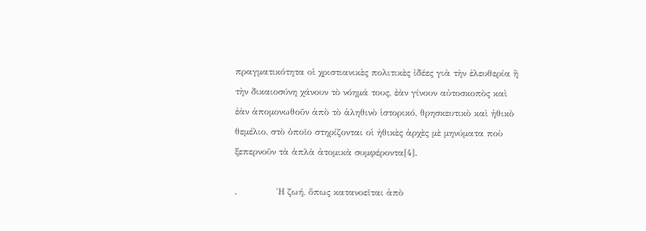πραγματικότητα οἱ χριστιανικὲς πολιτικὲς ἰδέες γιὰ τὴν ἐλευθερία ἢ τὴν δικαιοσύνη χάνουν τὸ νόημά τους, ἐὰν γίνουν αὐτοσκοπὸς καὶ ἐὰν ἀπομονωθοῦν ἀπὸ τὸ ἀληθινὸ ἱστορικό, θρησκευτικὸ καὶ ἠθικὸ θεμέλιο, στὸ ὁποῖο στηρίζονται οἱ ἠθικὲς ἀρχὲς μὲ μηνύματα ποὺ ξεπερνοῦν τὰ ἁπλὰ ἀτομικὰ συμφέροντα[4].

.             Ἡ ζωή, ὅπως κατανοεῖται ἀπὸ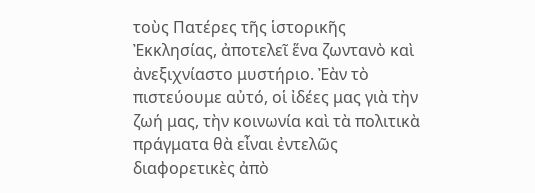τοὺς Πατέρες τῆς ἱστορικῆς Ἐκκλησίας, ἀποτελεῖ ἕνα ζωντανὸ καὶ ἀνεξιχνίαστο μυστήριο. Ἐὰν τὸ πιστεύουμε αὐτό, οἱ ἰδέες μας γιὰ τὴν ζωή μας, τὴν κοινωνία καὶ τὰ πολιτικὰ πράγματα θὰ εἶναι ἐντελῶς διαφορετικὲς ἀπὸ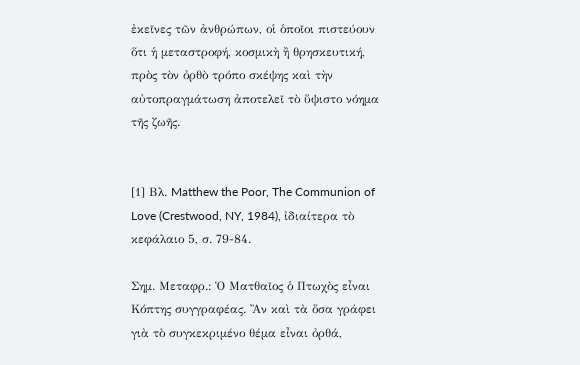ἐκεῖνες τῶν ἀνθρώπων, οἱ ὁποῖοι πιστεύουν ὅτι ἡ μεταστροφή, κοσμικὴ ἢ θρησκευτική, πρὸς τὸν ὀρθὸ τρόπο σκέψης καὶ τὴν αὐτοπραγμάτωση ἀποτελεῖ τὸ ὕψιστο νόημα τῆς ζωῆς.


[1] Βλ. Matthew the Poor, The Communion of Love (Crestwood, NY, 1984), ἰδιαίτερα τὸ κεφάλαιο 5, σ. 79-84.

Σημ. Μεταφρ.: Ὁ Ματθαῖος ὁ Πτωχὸς εἶναι Κόπτης συγγραφέας. Ἂν καὶ τὰ ὅσα γράφει γιὰ τὸ συγκεκριμένο θέμα εἶναι ὀρθά,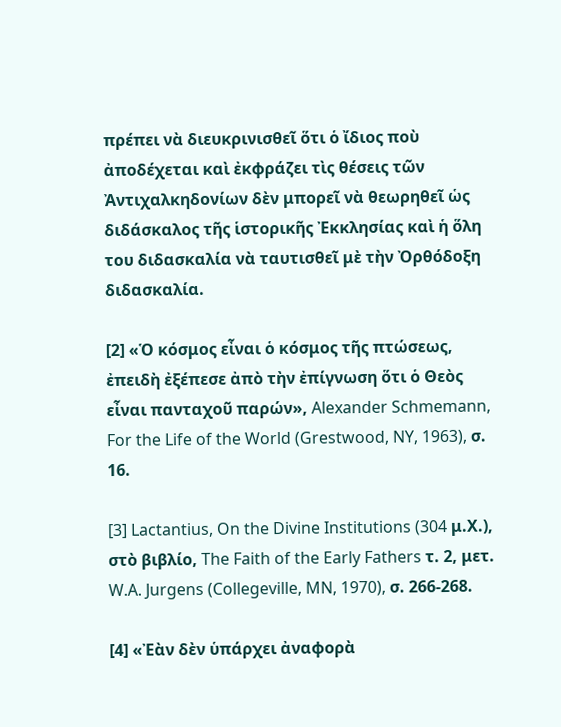πρέπει νὰ διευκρινισθεῖ ὅτι ὁ ἴδιος ποὺ ἀποδέχεται καὶ ἐκφράζει τὶς θέσεις τῶν Ἀντιχαλκηδονίων δὲν μπορεῖ νὰ θεωρηθεῖ ὡς διδάσκαλος τῆς ἱστορικῆς Ἐκκλησίας καὶ ἡ ὅλη του διδασκαλία νὰ ταυτισθεῖ μὲ τὴν Ὀρθόδοξη διδασκαλία.

[2] «Ὁ κόσμος εἶναι ὁ κόσμος τῆς πτώσεως, ἐπειδὴ ἐξέπεσε ἀπὸ τὴν ἐπίγνωση ὅτι ὁ Θεὸς εἶναι πανταχοῦ παρών», Alexander Schmemann, For the Life of the World (Grestwood, NY, 1963), σ. 16.

[3] Lactantius, On the Divine Institutions (304 μ.Χ.), στὸ βιβλίο, The Faith of the Early Fathers τ. 2, μετ. W.A. Jurgens (Collegeville, MN, 1970), σ. 266-268.

[4] «Ἐὰν δὲν ὑπάρχει ἀναφορὰ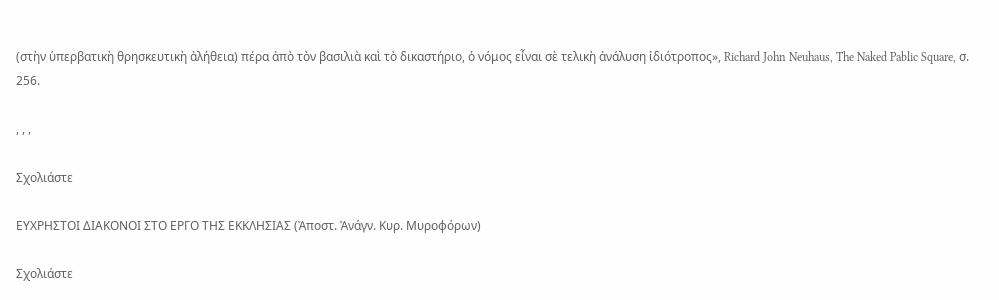(στὴν ὑπερβατικὴ θρησκευτικὴ ἀλήθεια) πέρα ἀπὸ τὸν βασιλιὰ καὶ τὸ δικαστήριο, ὁ νόμος εἶναι σὲ τελικὴ ἀνάλυση ἰδιότροπος», Richard John Neuhaus, The Naked Pablic Square, σ. 256.

, , ,

Σχολιάστε

ΕΥΧΡΗΣΤΟΙ ΔΙΑΚΟΝΟΙ ΣΤΟ ΕΡΓΟ ΤΗΣ ΕKKΛHΣΙAΣ (Ἀποστ. Ἀνάγν. Κυρ. Μυροφόρων)

Σχολιάστε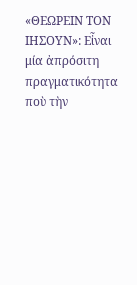«ΘΕΩΡΕΙΝ ΤΟΝ ΙΗΣΟΥΝ»: Εἶναι μία ἀπρόσιτη πραγματικότητα ποὺ τὴν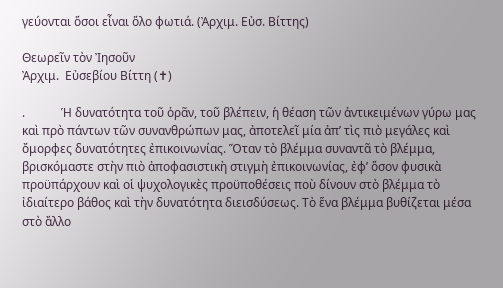γεύονται ὅσοι εἶναι ὅλο φωτιά. (Ἀρχιμ. Εὐσ. Βίττης)

Θεωρεῖν τὸν Ἰησοῦν
Ἀρχιμ.  Εὐσεβίου Βίττη (✝)

.            Ἡ δυνατότητα τοῦ ὁρᾶν, τοῦ βλέπειν, ἡ θέαση τῶν ἀντικειμένων γύρω μας καὶ πρὸ πάντων τῶν συνανθρώπων μας, ἀποτελεῖ μία ἀπ’ τὶς πιὸ μεγάλες καὶ ὄμορφες δυνατότητες ἐπικοινωνίας. Ὅταν τὸ βλέμμα συναντᾶ τὸ βλέμμα, βρισκόμαστε στὴν πιὸ ἀποφασιστικὴ στιγμὴ ἐπικοινωνίας, ἐφ’ ὅσον φυσικὰ προϋπάρχουν καὶ οἱ ψυχολογικὲς προϋποθέσεις ποὺ δίνουν στὸ βλέμμα τὸ ἰδιαίτερο βάθος καὶ τὴν δυνατότητα διεισδύσεως. Τὸ ἕνα βλέμμα βυθίζεται μέσα στὸ ἄλλο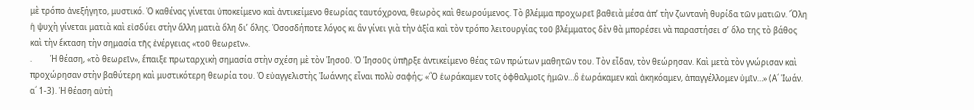μὲ τρόπο ἀνεξήγητο, μυστικό. Ὁ καθένας γίνεται ὑποκείμενο καὶ ἀντικείμενο θεωρίας ταυτόχρονα, θεωρὸς καὶ θεωρούμενος. Τὸ βλέμμα προχωρεῖ βαθειὰ μέσα ἀπ’ τὴν ζωντανὴ θυρίδα τῶν ματιῶν. Ὅλη ἡ ψυχὴ γίνεται ματιὰ καὶ εἰσδύει στὴν ἄλλη ματιὰ ὅλη δι’ ὅλης. Ὁσοσδήποτε λόγος κι ἂν γίνει γιὰ τὴν ἀξία καὶ τὸν τρόπο λειτουργίας τοῦ βλέμματος δὲν θὰ μπορέσει νὰ παραστήσει σ’ ὅλο της τὸ βάθος καὶ τὴν ἔκταση τὴν σημασία τῆς ἐνέργειας «τοῦ θεωρεῖν».
.         Ἡ θέαση, «τὸ θεωρεῖν», ἔπαιξε πρωταρχικὴ σημασία στὴν σχέση μὲ τὸν Ἰησοῦ. Ὁ Ἰησοῦς ὑπῆρξε ἀντικείμενο θέας τῶν πρώτων μαθητῶν του. Τὸν εἶδαν, τὸν θεώρησαν. Καὶ μετὰ τὸν γνώρισαν καὶ προχώρησαν στὴν βαθύτερη καὶ μυστικότερη θεωρία του. Ὁ εὐαγγελιστὴς Ἰωάννης εἶναι πολὺ σαφής; «Ὃ ἑωράκαμεν τοῖς ὀφθαλμοῖς ἡμῶν…ὃ ἑωράκαμεν καὶ ἀκηκόαμεν, ἀπαγγέλλομεν ὑμῖν…» (Α´ Ἰωάν. α´ 1-3). Ἡ θέαση αὐτὴ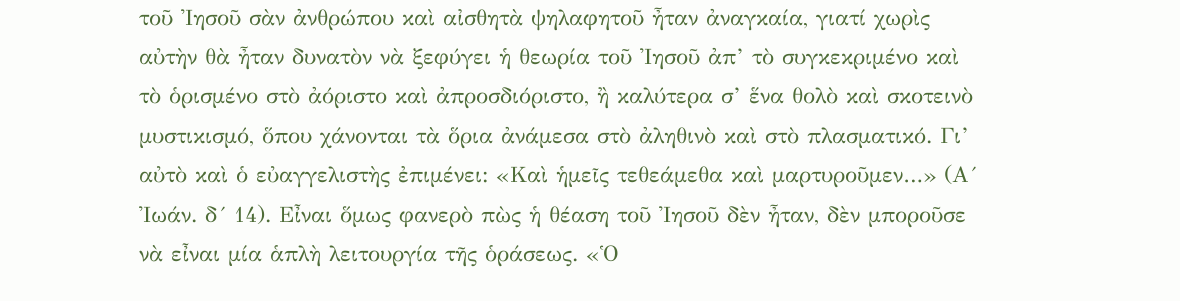τοῦ Ἰησοῦ σὰν ἀνθρώπου καὶ αἰσθητὰ ψηλαφητοῦ ἦταν ἀναγκαία, γιατί χωρὶς αὐτὴν θὰ ἦταν δυνατὸν νὰ ξεφύγει ἡ θεωρία τοῦ Ἰησοῦ ἀπ’ τὸ συγκεκριμένο καὶ τὸ ὁρισμένο στὸ ἀόριστο καὶ ἀπροσδιόριστο, ἢ καλύτερα σ’ ἕνα θολὸ καὶ σκοτεινὸ μυστικισμό, ὅπου χάνονται τὰ ὅρια ἀνάμεσα στὸ ἀληθινὸ καὶ στὸ πλασματικό. Γι’ αὐτὸ καὶ ὁ εὐαγγελιστὴς ἐπιμένει: «Καὶ ἡμεῖς τεθεάμεθα καὶ μαρτυροῦμεν…» (Α´ Ἰωάν. δ´ 14). Εἶναι ὅμως φανερὸ πὼς ἡ θέαση τοῦ Ἰησοῦ δὲν ἦταν, δὲν μποροῦσε νὰ εἶναι μία ἁπλὴ λειτουργία τῆς ὁράσεως. «Ὁ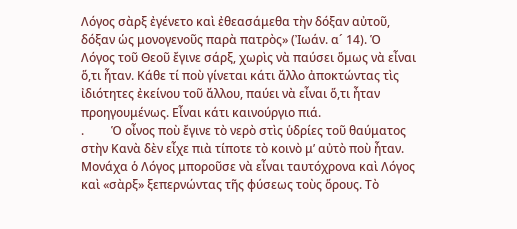Λόγος σὰρξ ἐγένετο καὶ ἐθεασάμεθα τὴν δόξαν αὐτοῦ, δόξαν ὡς μονογενοῦς παρὰ πατρὸς» (Ἰωάν. α´ 14). Ὁ Λόγος τοῦ Θεοῦ ἔγινε σάρξ, χωρὶς νὰ παύσει ὅμως νὰ εἶναι ὅ,τι ἦταν. Κάθε τί ποὺ γίνεται κάτι ἄλλο ἀποκτώντας τὶς ἰδιότητες ἐκείνου τοῦ ἄλλου, παύει νὰ εἶναι ὅ,τι ἦταν προηγουμένως. Εἶναι κάτι καινούργιο πιά.
.         Ὁ οἶνος ποὺ ἔγινε τὸ νερὸ στὶς ὑδρίες τοῦ θαύματος στὴν Κανὰ δὲν εἶχε πιὰ τίποτε τὸ κοινὸ μ’ αὐτὸ ποὺ ἦταν. Μονάχα ὁ Λόγος μποροῦσε νὰ εἶναι ταυτόχρονα καὶ Λόγος καὶ «σὰρξ» ξεπερνώντας τῆς φύσεως τοὺς ὅρους. Τὸ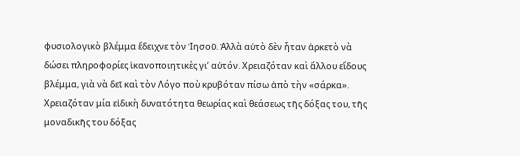φυσιολογικὸ βλέμμα ἔδειχνε τὸν Ἰησοῦ. Ἀλλὰ αὐτὸ δὲν ἦταν ἀρκετὸ νὰ δώσει πληροφορίες ἱκανοποιητικὲς γι’ αὐτόν. Χρειαζόταν καὶ ἄλλου εἴδους βλέμμα, γιὰ νὰ δεῖ καὶ τὸν Λόγο ποὺ κρυβόταν πίσω ἀπὸ τὴν «σάρκα». Χρειαζόταν μία εἰδικὴ δυνατότητα θεωρίας καὶ θεάσεως τῆς δόξας του, τῆς μοναδικῆς του δόξας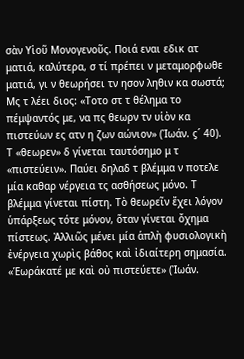σὰν Υἱοῦ Μονογενοῦς. Ποιά εναι εδικ ατ ματιά, καλύτερα, σ τί πρέπει ν μεταμορφωθε ματιά, γι ν θεωρήσει τν ησον ληθιν κα σωστά; Μς τ λέει διος: «Τοτο στ τ θέλημα το πέμψαντός με, να πς θεωρν τν υἱὸν κα πιστεύων ες ατν η ζων αώνιον» (Ἰωάν. ϛ´ 40). Τ «θεωρεν» δ γίνεται ταυτόσημο μ τ «πιστεύειν». Παύει δηλαδ τ βλέμμα ν ποτελε μία καθαρ νέργεια τς ασθήσεως μόνο. Τ βλέμμα γίνεται πίστη. Τὸ θεωρεῖν ἔχει λόγον ὑπάρξεως τότε μόνον, ὅταν γίνεται ὄχημα πίστεως. Ἀλλιῶς μένει μία ἁπλὴ φυσιολογικὴ ἐνέργεια χωρὶς βάθος καὶ ἰδιαίτερη σημασία. «Ἑωράκατέ με καὶ οὐ πιστεύετε» (Ἰωάν.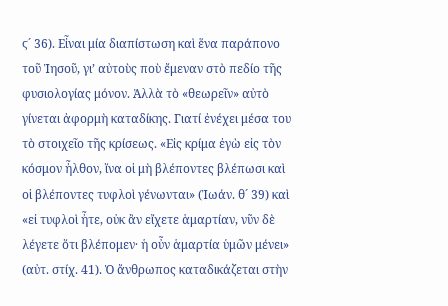ϛ´ 36). Εἶναι μία διαπίστωση καὶ ἕνα παράπονο τοῦ Ἰησοῦ, γι’ αὐτοὺς ποὺ ἔμεναν στὸ πεδίο τῆς φυσιολογίας μόνον. Ἀλλὰ τὸ «θεωρεῖν» αὐτὸ γίνεται ἀφορμὴ καταδίκης. Γιατί ἐνέχει μέσα του τὸ στοιχεῖο τῆς κρίσεως. «Εἰς κρίμα ἐγὼ εἰς τὸν κόσμον ἦλθον, ἵνα οἱ μὴ βλέποντες βλέπωσι καὶ οἱ βλέποντες τυφλοὶ γένωνται» (Ἰωάν. θ´ 39) καὶ «εἰ τυφλοὶ ἦτε, οὐκ ἂν εἴχετε ἁμαρτίαν, νῦν δὲ λέγετε ὅτι βλέπομεν· ἡ οὖν ἁμαρτία ὑμῶν μένει» (αὐτ. στίχ. 41). Ὁ ἄνθρωπος καταδικάζεται στὴν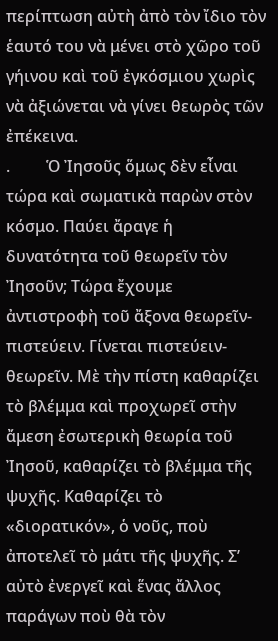περίπτωση αὐτὴ ἀπὸ τὸν ἴδιο τὸν ἑαυτό του νὰ μένει στὸ χῶρο τοῦ γήινου καὶ τοῦ ἐγκόσμιου χωρὶς νὰ ἀξιώνεται νὰ γίνει θεωρὸς τῶν ἐπέκεινα.
.         Ὁ Ἰησοῦς ὅμως δὲν εἶναι τώρα καὶ σωματικὰ παρὼν στὸν κόσμο. Παύει ἄραγε ἡ δυνατότητα τοῦ θεωρεῖν τὸν Ἰησοῦν; Τώρα ἔχουμε ἀντιστροφὴ τοῦ ἄξονα θεωρεῖν-πιστεύειν. Γίνεται πιστεύειν-θεωρεῖν. Μὲ τὴν πίστη καθαρίζει τὸ βλέμμα καὶ προχωρεῖ στὴν ἄμεση ἐσωτερικὴ θεωρία τοῦ Ἰησοῦ, καθαρίζει τὸ βλέμμα τῆς ψυχῆς. Καθαρίζει τὸ «διορατικόν», ὁ νοῦς, ποὺ ἀποτελεῖ τὸ μάτι τῆς ψυχῆς. Σ’ αὐτὸ ἐνεργεῖ καὶ ἕνας ἄλλος παράγων ποὺ θὰ τὸν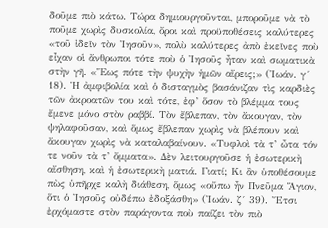δοῦμε πιὸ κάτω. Τώρα δημιουργοῦνται, μποροῦμε νὰ τὸ ποῦμε χωρὶς δυσκολία, ὄροι καὶ προϋποθέσεις καλύτερες «τοῦ ἰδεῖν τὸν Ἰησοῦν», πολὺ καλύτερες ἀπὸ ἐκεῖνες ποὺ εἶχαν οἱ ἄνθρωποι τότε ποὺ ὁ Ἰησοῦς ἦταν καὶ σωματικὰ στὴν γῆ. «Ἕως πότε τὴν ψυχὴν ἡμῶν αἴρεις;» (Ἰωάν. γ´ 18). Ἡ ἀμφιβολία καὶ ὁ δισταγμὸς βασάνιζαν τὶς καρδιὲς τῶν ἀκροατῶν του καὶ τότε, ἐφ’ ὅσον τὸ βλέμμα τους ἔμενε μόνο στὸν ραββί. Τὸν ἔβλεπαν, τὸν ἄκουγαν, τὸν ψηλαφοῦσαν, καὶ ὅμως ἔβλεπαν χωρὶς νὰ βλέπουν καὶ ἄκουγαν χωρὶς νὰ καταλαβαίνουν. «Τυφλοὶ τὰ τ’ ὦτα τόν τε νοῦν τὰ τ’ ὄμματα». Δὲν λειτουργοῦσε ἡ ἐσωτερικὴ αἴσθηση, καὶ ἡ ἐσωτερικὴ ματιά. Γιατί; Κι ἂν ὑποθέσουμε πὼς ὑπῆρχε καλὴ διάθεση, ὅμως «οὔπω ἦν Πνεῦμα Ἅγιον, ὅτι ὁ Ἰησοῦς οὐδέπω ἐδοξάσθη» (Ἰωάν. ζ´ 39). Ἔτσι ἐρχόμαστε στὸν παράγοντα ποὺ παίζει τὸν πιὸ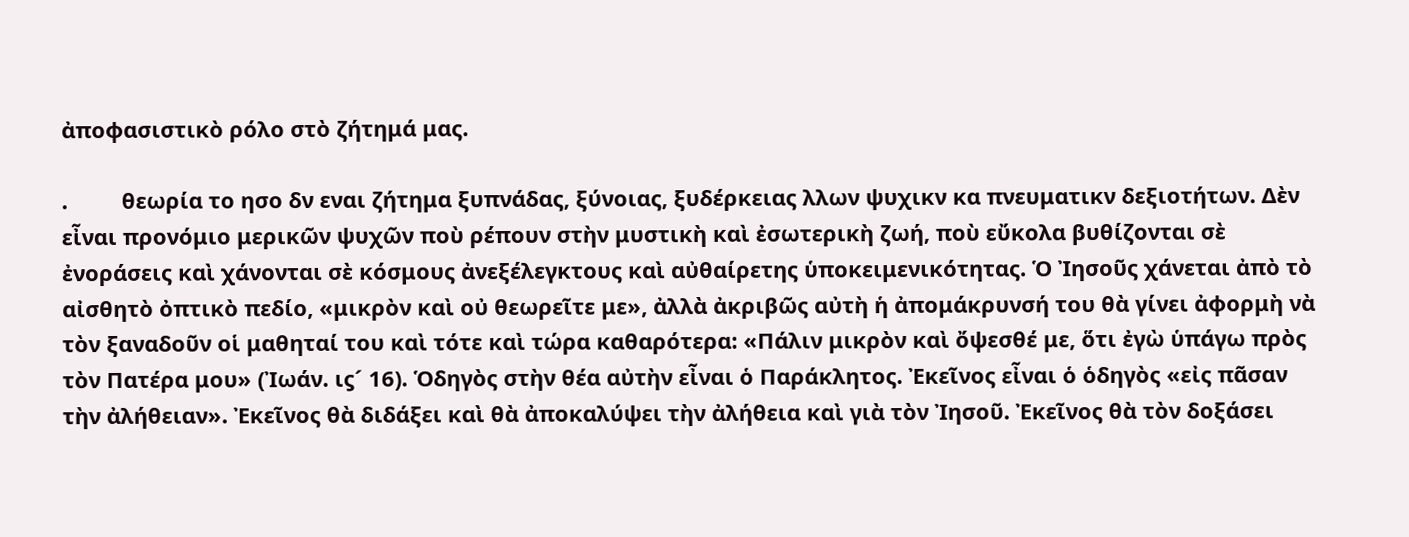ἀποφασιστικὸ ρόλο στὸ ζήτημά μας.

.         θεωρία το ησο δν εναι ζήτημα ξυπνάδας, ξύνοιας, ξυδέρκειας λλων ψυχικν κα πνευματικν δεξιοτήτων. Δὲν εἶναι προνόμιο μερικῶν ψυχῶν ποὺ ρέπουν στὴν μυστικὴ καὶ ἐσωτερικὴ ζωή, ποὺ εὔκολα βυθίζονται σὲ ἐνοράσεις καὶ χάνονται σὲ κόσμους ἀνεξέλεγκτους καὶ αὐθαίρετης ὑποκειμενικότητας. Ὁ Ἰησοῦς χάνεται ἀπὸ τὸ αἰσθητὸ ὀπτικὸ πεδίο, «μικρὸν καὶ οὐ θεωρεῖτε με», ἀλλὰ ἀκριβῶς αὐτὴ ἡ ἀπομάκρυνσή του θὰ γίνει ἀφορμὴ νὰ τὸν ξαναδοῦν οἱ μαθηταί του καὶ τότε καὶ τώρα καθαρότερα: «Πάλιν μικρὸν καὶ ὄψεσθέ με, ὅτι ἐγὼ ὑπάγω πρὸς τὸν Πατέρα μου» (Ἰωάν. ιϛ´ 16). Ὁδηγὸς στὴν θέα αὐτὴν εἶναι ὁ Παράκλητος. Ἐκεῖνος εἶναι ὁ ὁδηγὸς «εἰς πᾶσαν τὴν ἀλήθειαν». Ἐκεῖνος θὰ διδάξει καὶ θὰ ἀποκαλύψει τὴν ἀλήθεια καὶ γιὰ τὸν Ἰησοῦ. Ἐκεῖνος θὰ τὸν δοξάσει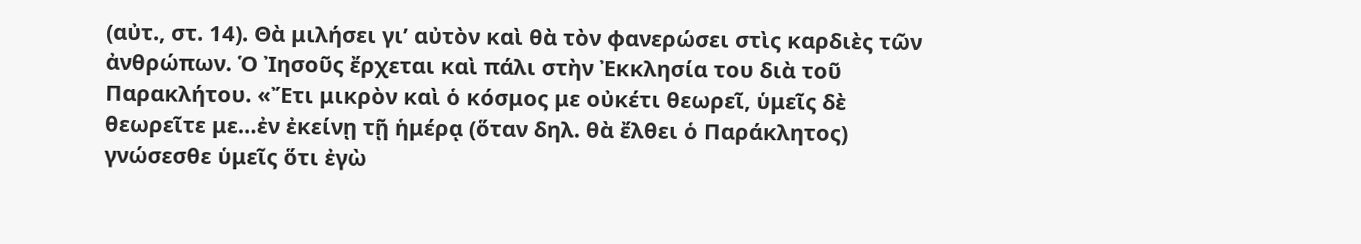(αὐτ., στ. 14). Θὰ μιλήσει γι’ αὐτὸν καὶ θὰ τὸν φανερώσει στὶς καρδιὲς τῶν ἀνθρώπων. Ὁ Ἰησοῦς ἔρχεται καὶ πάλι στὴν Ἐκκλησία του διὰ τοῦ Παρακλήτου. «Ἔτι μικρὸν καὶ ὁ κόσμος με οὐκέτι θεωρεῖ, ὑμεῖς δὲ θεωρεῖτε με…ἐν ἐκείνῃ τῇ ἡμέρᾳ (ὅταν δηλ. θὰ ἔλθει ὁ Παράκλητος) γνώσεσθε ὑμεῖς ὅτι ἐγὼ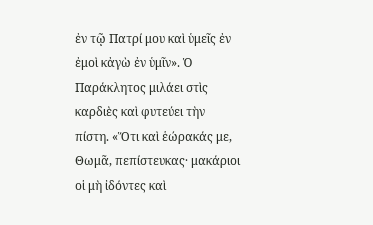ἐν τῷ Πατρί μου καὶ ὑμεῖς ἐν ἐμοὶ κἀγὼ ἐν ὑμῖν». Ὁ Παράκλητος μιλάει στὶς καρδιὲς καὶ φυτεύει τὴν πίστη. «Ὅτι καὶ ἑώρακάς με, Θωμᾶ, πεπίστευκας· μακάριοι οἱ μὴ ἰδόντες καὶ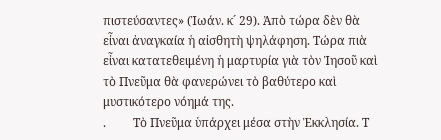πιστεύσαντες» (Ἰωάν. κ´ 29). Ἀπὸ τώρα δὲν θὰ εἶναι ἀναγκαία ἡ αἰσθητὴ ψηλάφηση. Τώρα πιὰ εἶναι κατατεθειμένη ἡ μαρτυρία γιὰ τὸν Ἰησοῦ καὶ τὸ Πνεῦμα θὰ φανερώνει τὸ βαθύτερο καὶ μυστικότερο νόημά της.
.         Τὸ Πνεῦμα ὑπάρχει μέσα στὴν Ἐκκλησία. Τ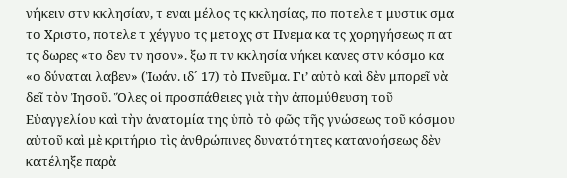νήκειν στν κκλησίαν, τ εναι μέλος τς κκλησίας, πο ποτελε τ μυστικ σμα το Χριστο, ποτελε τ χέγγυο τς μετοχς στ Πνεμα κα τς χορηγήσεως π ατ τς δωρες «το δεν τν ησον». ξω π τν κκλησία νήκει κανες στν κόσμο κα «ο δύναται λαβεν» (Ἰωάν. ιδ´ 17) τὸ Πνεῦμα. Γι’ αὐτὸ καὶ δὲν μπορεῖ νὰ δεῖ τὸν Ἰησοῦ. Ὅλες οἱ προσπάθειες γιὰ τὴν ἀπομύθευση τοῦ Εὐαγγελίου καὶ τὴν ἀνατομία της ὑπὸ τὸ φῶς τῆς γνώσεως τοῦ κόσμου αὐτοῦ καὶ μὲ κριτήριο τὶς ἀνθρώπινες δυνατότητες κατανοήσεως δὲν κατέληξε παρὰ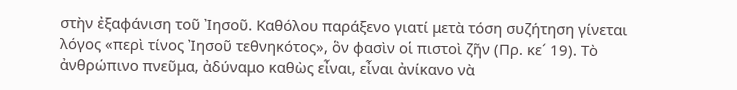στὴν ἐξαφάνιση τοῦ Ἰησοῦ. Καθόλου παράξενο γιατί μετὰ τόση συζήτηση γίνεται λόγος «περὶ τίνος Ἰησοῦ τεθνηκότος», ὃν φασὶν οἱ πιστοὶ ζῆν (Πρ. κε´ 19). Τὸ ἀνθρώπινο πνεῦμα, ἀδύναμο καθὼς εἶναι, εἶναι ἀνίκανο νὰ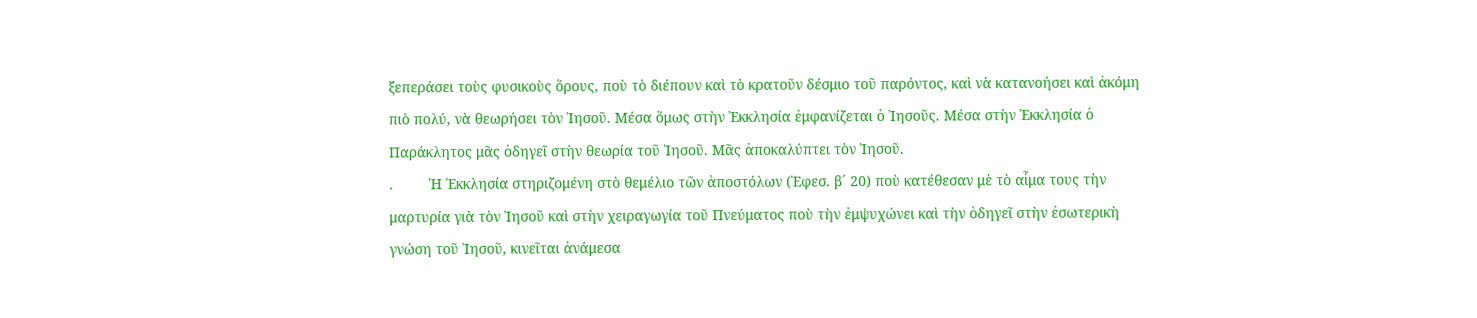ξεπεράσει τοὺς φυσικοὺς ὅρους, ποὺ τὸ διέπουν καὶ τὸ κρατοῦν δέσμιο τοῦ παρόντος, καὶ νὰ κατανοήσει καὶ ἀκόμη πιὸ πολύ, νὰ θεωρήσει τὸν Ἰησοῦ. Μέσα ὅμως στὴν Ἐκκλησία ἐμφανίζεται ὁ Ἰησοῦς. Μέσα στὴν Ἐκκλησία ὁ Παράκλητος μᾶς ὁδηγεῖ στὴν θεωρία τοῦ Ἰησοῦ. Μᾶς ἀποκαλύπτει τὸν Ἰησοῦ.
.         Ἡ Ἐκκλησία στηριζομένη στὸ θεμέλιο τῶν ἀποστόλων (Ἐφεσ. β´ 20) ποὺ κατέθεσαν μὲ τὸ αἷμα τους τὴν μαρτυρία γιὰ τὸν Ἰησοῦ καὶ στὴν χειραγωγία τοῦ Πνεύματος ποὺ τὴν ἐμψυχώνει καὶ τὴν ὁδηγεῖ στὴν ἐσωτερικὴ γνώση τοῦ Ἰησοῦ, κινεῖται ἀνάμεσα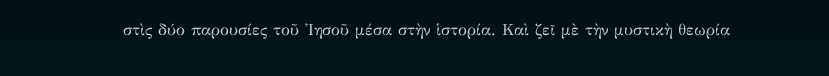στὶς δύο παρουσίες τοῦ Ἰησοῦ μέσα στὴν ἱστορία. Καὶ ζεῖ μὲ τὴν μυστικὴ θεωρία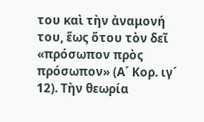του καὶ τὴν ἀναμονή του, ἕως ὅτου τὸν δεῖ «πρόσωπον πρὸς πρόσωπον» (Α´ Κορ. ιγ´ 12). Τὴν θεωρία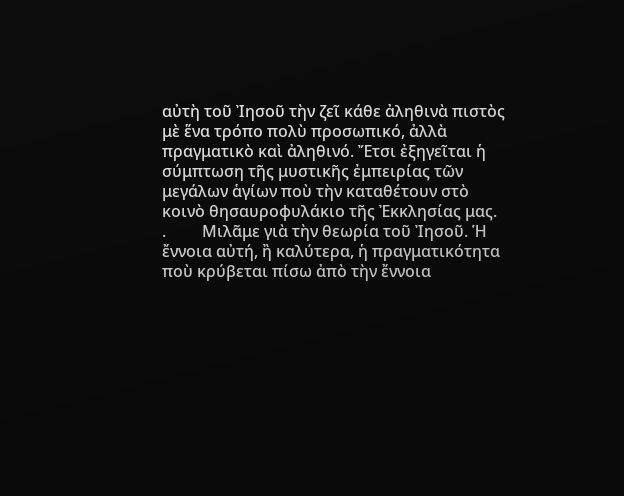αὐτὴ τοῦ Ἰησοῦ τὴν ζεῖ κάθε ἀληθινὰ πιστὸς μὲ ἕνα τρόπο πολὺ προσωπικό, ἀλλὰ πραγματικὸ καὶ ἀληθινό. Ἔτσι ἐξηγεῖται ἡ σύμπτωση τῆς μυστικῆς ἐμπειρίας τῶν μεγάλων ἁγίων ποὺ τὴν καταθέτουν στὸ κοινὸ θησαυροφυλάκιο τῆς Ἐκκλησίας μας.
.         Μιλᾶμε γιὰ τὴν θεωρία τοῦ Ἰησοῦ. Ἡ ἔννοια αὐτή, ἢ καλύτερα, ἡ πραγματικότητα ποὺ κρύβεται πίσω ἀπὸ τὴν ἔννοια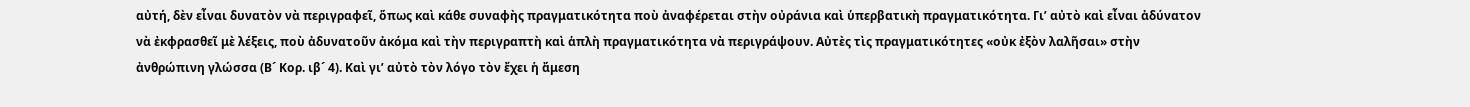αὐτή, δὲν εἶναι δυνατὸν νὰ περιγραφεῖ, ὅπως καὶ κάθε συναφὴς πραγματικότητα ποὺ ἀναφέρεται στὴν οὐράνια καὶ ὑπερβατικὴ πραγματικότητα. Γι’ αὐτὸ καὶ εἶναι ἀδύνατον νὰ ἐκφρασθεῖ μὲ λέξεις, ποὺ ἀδυνατοῦν ἀκόμα καὶ τὴν περιγραπτὴ καὶ ἁπλὴ πραγματικότητα νὰ περιγράψουν. Αὐτὲς τὶς πραγματικότητες «οὐκ ἐξὸν λαλῆσαι» στὴν ἀνθρώπινη γλώσσα (Β´ Κορ. ιβ´ 4). Καὶ γι’ αὐτὸ τὸν λόγο τὸν ἔχει ἡ ἄμεση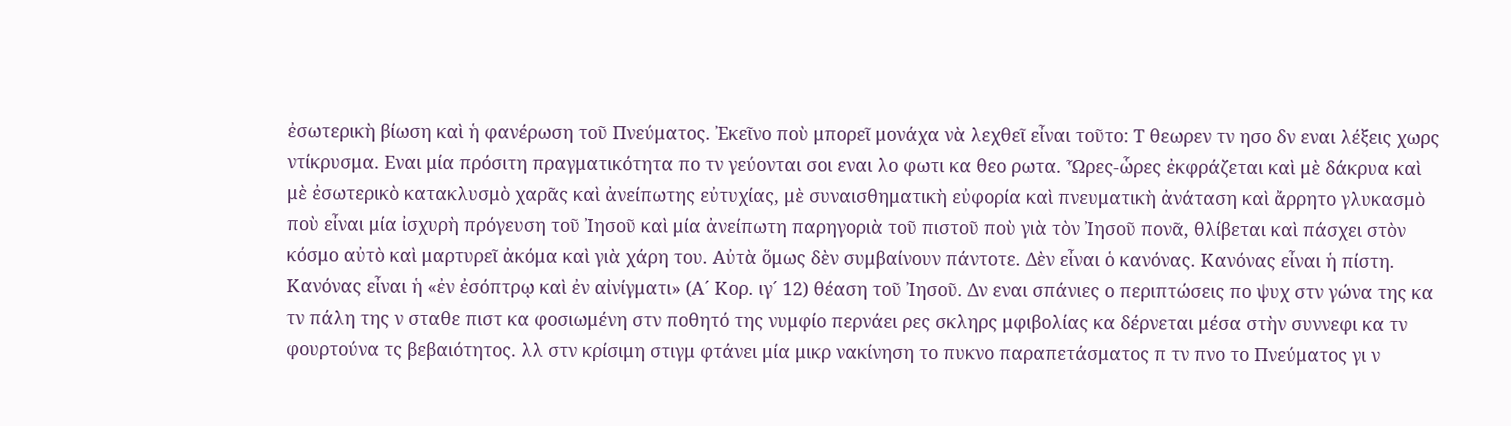ἐσωτερικὴ βίωση καὶ ἡ φανέρωση τοῦ Πνεύματος. Ἐκεῖνο ποὺ μπορεῖ μονάχα νὰ λεχθεῖ εἶναι τοῦτο: Τ θεωρεν τν ησο δν εναι λέξεις χωρς ντίκρυσμα. Εναι μία πρόσιτη πραγματικότητα πο τν γεύονται σοι εναι λο φωτι κα θεο ρωτα. Ὧρες-ὧρες ἐκφράζεται καὶ μὲ δάκρυα καὶ μὲ ἐσωτερικὸ κατακλυσμὸ χαρᾶς καὶ ἀνείπωτης εὐτυχίας, μὲ συναισθηματικὴ εὐφορία καὶ πνευματικὴ ἀνάταση καὶ ἄρρητο γλυκασμὸ ποὺ εἶναι μία ἰσχυρὴ πρόγευση τοῦ Ἰησοῦ καὶ μία ἀνείπωτη παρηγοριὰ τοῦ πιστοῦ ποὺ γιὰ τὸν Ἰησοῦ πονᾶ, θλίβεται καὶ πάσχει στὸν κόσμο αὐτὸ καὶ μαρτυρεῖ ἀκόμα καὶ γιὰ χάρη του. Αὐτὰ ὅμως δὲν συμβαίνουν πάντοτε. Δὲν εἶναι ὁ κανόνας. Κανόνας εἶναι ἡ πίστη. Κανόνας εἶναι ἡ «ἐν ἐσόπτρῳ καὶ ἐν αἰνίγματι» (Α´ Κορ. ιγ´ 12) θέαση τοῦ Ἰησοῦ. Δν εναι σπάνιες ο περιπτώσεις πο ψυχ στν γώνα της κα τν πάλη της ν σταθε πιστ κα φοσιωμένη στν ποθητό της νυμφίο περνάει ρες σκληρς μφιβολίας κα δέρνεται μέσα στὴν συννεφι κα τν φουρτούνα τς βεβαιότητος. λλ στν κρίσιμη στιγμ φτάνει μία μικρ νακίνηση το πυκνο παραπετάσματος π τν πνο το Πνεύματος γι ν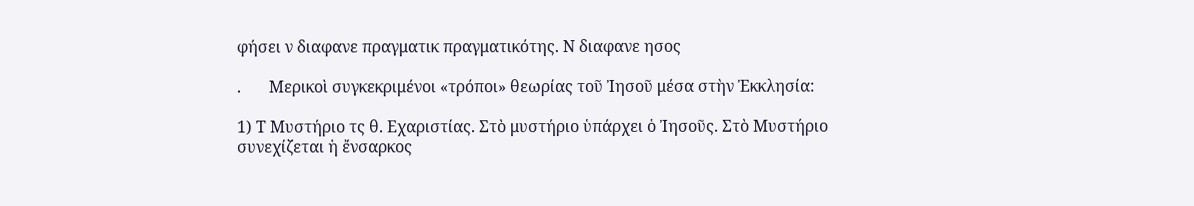φήσει ν διαφανε πραγματικ πραγματικότης. Ν διαφανε ησος

.       Μερικοὶ συγκεκριμένοι «τρόποι» θεωρίας τοῦ Ἰησοῦ μέσα στὴν Ἐκκλησία:

1) Τ Μυστήριο τς θ. Εχαριστίας. Στὸ μυστήριο ὑπάρχει ὁ Ἰησοῦς. Στὸ Μυστήριο συνεχίζεται ἡ ἔνσαρκος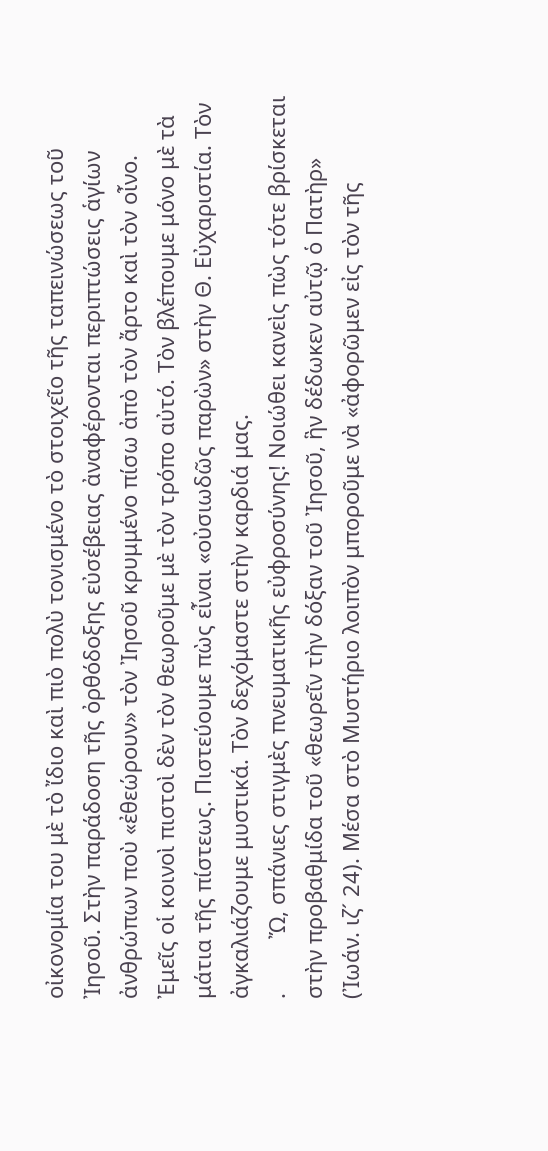οἰκονομία του μὲ τὸ ἴδιο καὶ πιὸ πολὺ τονισμένο τὸ στοιχεῖο τῆς ταπεινώσεως τοῦ Ἰησοῦ. Στὴν παράδοση τῆς ὀρθόδοξης εὐσέβειας ἀναφέρονται περιπτώσεις ἁγίων ἀνθρώπων ποὺ «ἐθεώρουν» τὸν Ἰησοῦ κρυμμένο πίσω ἀπὸ τὸν ἄρτο καὶ τὸν οἶνο. Ἐμεῖς οἱ κοινοὶ πιστοὶ δὲν τὸν θεωροῦμε μὲ τὸν τρόπο αὐτό. Τὸν βλέπουμε μόνο μὲ τὰ μάτια τῆς πίστεως. Πιστεύουμε πὼς εἶναι «οὐσιωδῶς παρὼν» στὴν Θ. Εὐχαριστία. Τὸν ἀγκαλιάζουμε μυστικά. Τὸν δεχόμαστε στὴν καρδιά μας.
.         Ὤ, σπάνιες στιγμὲς πνευματικῆς εὐφροσύνης! Νοιώθει κανεὶς πὼς τότε βρίσκεται στὴν προβαθμίδα τοῦ «θεωρεῖν τὴν δόξαν τοῦ Ἰησοῦ, ἣν δέδωκεν αὐτῷ ὁ Πατὴρ» (Ἰωάν. ιζ´ 24). Μέσα στὸ Μυστήριο λοιπὸν μποροῦμε νὰ «ἀφορῶμεν εἰς τὸν τῆς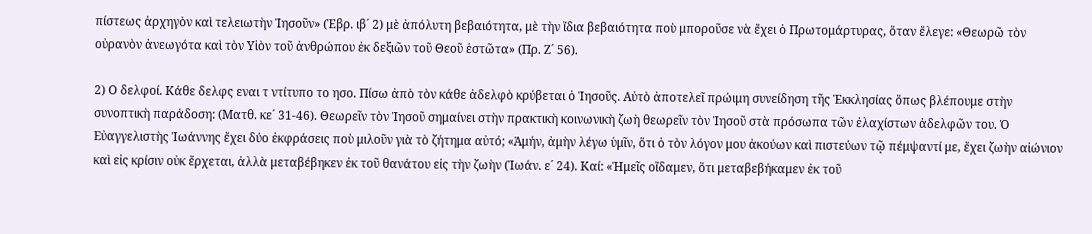πίστεως ἀρχηγὸν καὶ τελειωτὴν Ἰησοῦν» (Ἑβρ. ιβ´ 2) μὲ ἀπόλυτη βεβαιότητα, μὲ τὴν ἴδια βεβαιότητα ποὺ μποροῦσε νὰ ἔχει ὁ Πρωτομάρτυρας, ὅταν ἔλεγε: «Θεωρῶ τὸν οὐρανὸν ἀνεωγότα καὶ τὸν Υἱὸν τοῦ ἀνθρώπου ἐκ δεξιῶν τοῦ Θεοῦ ἑστῶτα» (Πρ. Ζ´ 56).

2) Ο δελφοί. Κάθε δελφς εναι τ ντίτυπο το ησο. Πίσω ἀπὸ τὸν κάθε ἀδελφὸ κρύβεται ὁ Ἰησοῦς. Αὐτὸ ἀποτελεῖ πρώιμη συνείδηση τῆς Ἐκκλησίας ὅπως βλέπουμε στὴν συνοπτικὴ παράδοση: (Ματθ. κε´ 31-46). Θεωρεῖν τὸν Ἰησοῦ σημαίνει στὴν πρακτικὴ κοινωνικὴ ζωὴ θεωρεῖν τὸν Ἰησοῦ στὰ πρόσωπα τῶν ἐλαχίστων ἀδελφῶν του. Ὁ Εὐαγγελιστὴς Ἰωάννης ἔχει δύο ἐκφράσεις ποὺ μιλοῦν γιὰ τὸ ζήτημα αὐτό; «Ἀμήν, ἀμὴν λέγω ὑμῖν, ὅτι ὁ τὸν λόγον μου ἀκούων καὶ πιστεύων τῷ πέμψαντί με, ἔχει ζωὴν αἰώνιον καὶ εἰς κρίσιν οὐκ ἔρχεται, ἀλλὰ μεταβέβηκεν ἐκ τοῦ θανάτου εἰς τὴν ζωὴν (Ἰωάν. ε´ 24). Καί: «Ἡμεῖς οἴδαμεν, ὅτι μεταβεβήκαμεν ἐκ τοῦ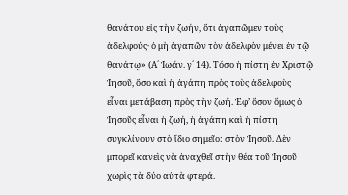θανάτου εἰς τὴν ζωήν, ὅτι ἀγαπῶμεν τοὺς ἀδελφούς· ὁ μὴ ἀγαπῶν τὸν ἀδελφὸν μένει ἐν τῷ θανάτῳ» (Α´ Ἰωάν. γ´ 14). Τόσο ἡ πίστη ἐν Χριστῷ Ἰησοῦ, ὅσο καὶ ἡ ἀγάπη πρὸς τοὺς ἀδελφοὺς εἶναι μετάβαση πρὸς τὴν ζωή. Ἐφ’ ὅσον ὅμως ὁ Ἰησοῦς εἶναι ἡ ζωή, ἡ ἀγάπη καὶ ἡ πίστη συγκλίνουν στὸ ἴδιο σημεῖο: στὸν Ἰησοῦ. Δὲν μπορεῖ κανεὶς νὰ ἀναχθεῖ στὴν θέα τοῦ Ἰησοῦ χωρὶς τὰ δύο αὐτὰ φτερά.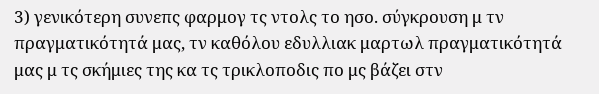3) γενικότερη συνεπς φαρμογ τς ντολς το ησο. σύγκρουση μ τν πραγματικότητά μας, τν καθόλου εδυλλιακ μαρτωλ πραγματικότητά μας μ τς σκήμιες της κα τς τρικλοποδις πο μς βάζει στν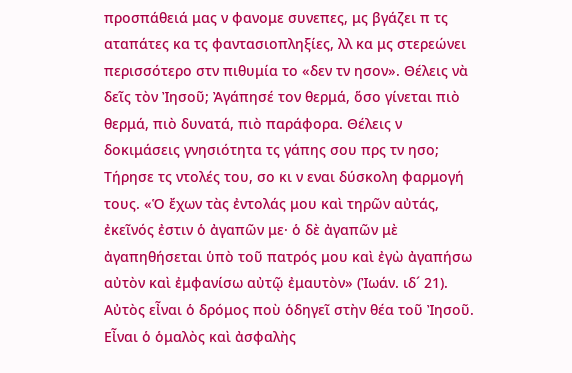προσπάθειά μας ν φανομε συνεπες, μς βγάζει π τς αταπάτες κα τς φαντασιοπληξίες, λλ κα μς στερεώνει περισσότερο στν πιθυμία το «δεν τν ησον». Θέλεις νὰ δεῖς τὸν Ἰησοῦ; Ἀγάπησέ τον θερμά, ὅσο γίνεται πιὸ θερμά, πιὸ δυνατά, πιὸ παράφορα. Θέλεις ν δοκιμάσεις γνησιότητα τς γάπης σου πρς τν ησο; Τήρησε τς ντολές του, σο κι ν εναι δύσκολη φαρμογή τους. «Ὁ ἔχων τὰς ἐντολάς μου καὶ τηρῶν αὐτάς, ἐκεῖνός ἐστιν ὁ ἀγαπῶν με· ὁ δὲ ἀγαπῶν μὲ ἀγαπηθήσεται ὑπὸ τοῦ πατρός μου καὶ ἐγὼ ἀγαπήσω αὐτὸν καὶ ἐμφανίσω αὐτῷ ἐμαυτὸν» (Ἰωάν. ιδ´ 21). Αὐτὸς εἶναι ὁ δρόμος ποὺ ὁδηγεῖ στὴν θέα τοῦ Ἰησοῦ. Εἶναι ὁ ὁμαλὸς καὶ ἀσφαλὴς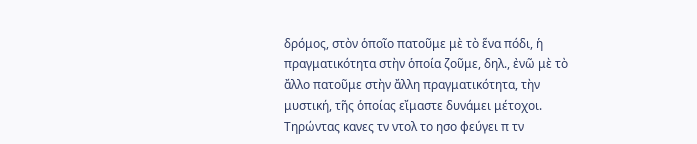δρόμος, στὸν ὁποῖο πατοῦμε μὲ τὸ ἕνα πόδι, ἡ πραγματικότητα στὴν ὁποία ζοῦμε, δηλ., ἐνῶ μὲ τὸ ἄλλο πατοῦμε στὴν ἄλλη πραγματικότητα, τὴν μυστική, τῆς ὁποίας εἴμαστε δυνάμει μέτοχοι. Τηρώντας κανες τν ντολ το ησο φεύγει π τν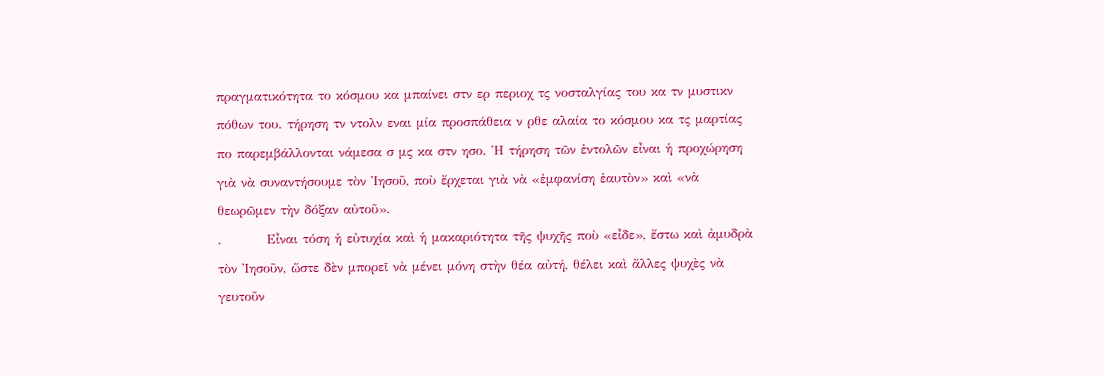πραγματικότητα το κόσμου κα μπαίνει στν ερ περιοχ τς νοσταλγίας του κα τν μυστικν πόθων του. τήρηση τν ντολν εναι μία προσπάθεια ν ρθε αλαία το κόσμου κα τς μαρτίας πο παρεμβάλλονται νάμεσα σ μς κα στν ησο. Ἡ τήρηση τῶν ἐντολῶν εἶναι ἡ προχώρηση γιὰ νὰ συναντήσουμε τὸν Ἰησοῦ, ποὺ ἔρχεται γιὰ νὰ «ἐμφανίση ἑαυτὸν» καὶ «νὰ θεωρῶμεν τὴν δόξαν αὐτοῦ».
.         Εἶναι τόση ἡ εὐτυχία καὶ ἡ μακαριότητα τῆς ψυχῆς ποὺ «εἶδε», ἔστω καὶ ἀμυδρὰ τὸν Ἰησοῦν, ὥστε δὲν μπορεῖ νὰ μένει μόνη στὴν θέα αὐτή, θέλει καὶ ἄλλες ψυχὲς νὰ γευτοῦν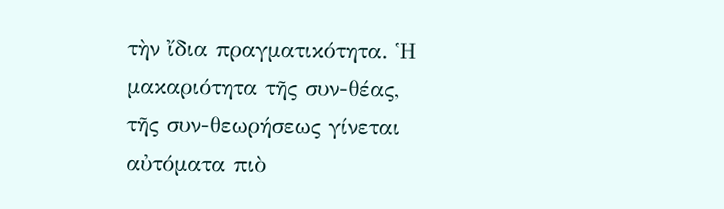τὴν ἴδια πραγματικότητα. Ἡ μακαριότητα τῆς συν-θέας, τῆς συν-θεωρήσεως γίνεται αὐτόματα πιὸ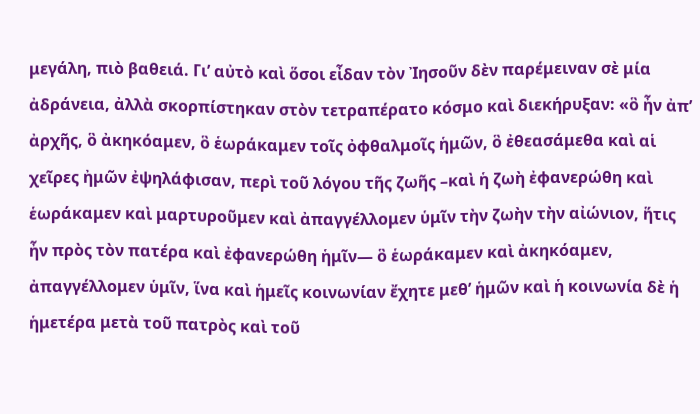μεγάλη, πιὸ βαθειά. Γι’ αὐτὸ καὶ ὅσοι εἶδαν τὸν Ἰησοῦν δὲν παρέμειναν σὲ μία ἀδράνεια, ἀλλὰ σκορπίστηκαν στὸν τετραπέρατο κόσμο καὶ διεκήρυξαν: «ὃ ἦν ἀπ’ ἀρχῆς, ὃ ἀκηκόαμεν, ὃ ἑωράκαμεν τοῖς ὀφθαλμοῖς ἡμῶν, ὃ ἐθεασάμεθα καὶ αἱ χεῖρες ἠμῶν ἐψηλάφισαν, περὶ τοῦ λόγου τῆς ζωῆς –καὶ ἡ ζωὴ ἐφανερώθη καὶ ἑωράκαμεν καὶ μαρτυροῦμεν καὶ ἀπαγγέλλομεν ὑμῖν τὴν ζωὴν τὴν αἰώνιον, ἥτις ἦν πρὸς τὸν πατέρα καὶ ἐφανερώθη ἡμῖν— ὃ ἑωράκαμεν καὶ ἀκηκόαμεν, ἀπαγγέλλομεν ὑμῖν, ἵνα καὶ ἡμεῖς κοινωνίαν ἔχητε μεθ’ ἡμῶν καὶ ἡ κοινωνία δὲ ἡ ἡμετέρα μετὰ τοῦ πατρὸς καὶ τοῦ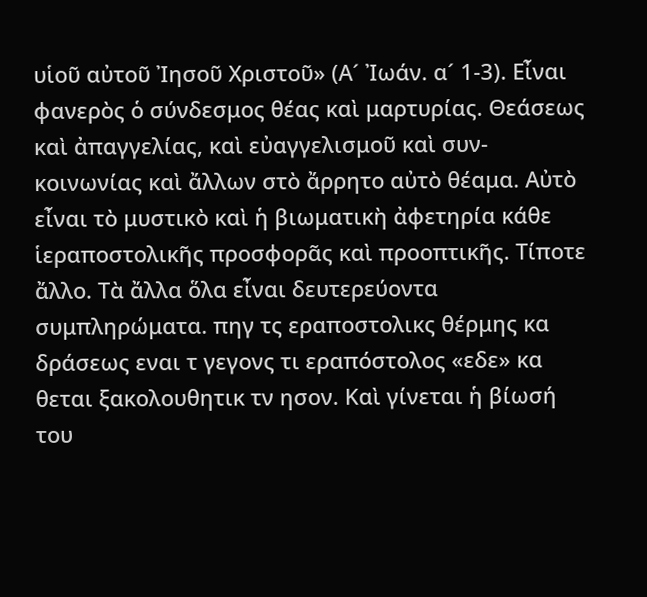υἱοῦ αὐτοῦ Ἰησοῦ Χριστοῦ» (Α´ Ἰωάν. α´ 1-3). Εἶναι φανερὸς ὁ σύνδεσμος θέας καὶ μαρτυρίας. Θεάσεως καὶ ἀπαγγελίας, καὶ εὐαγγελισμοῦ καὶ συν-κοινωνίας καὶ ἄλλων στὸ ἄρρητο αὐτὸ θέαμα. Αὐτὸ εἶναι τὸ μυστικὸ καὶ ἡ βιωματικὴ ἀφετηρία κάθε ἱεραποστολικῆς προσφορᾶς καὶ προοπτικῆς. Τίποτε ἄλλο. Τὰ ἄλλα ὅλα εἶναι δευτερεύοντα συμπληρώματα. πηγ τς εραποστολικς θέρμης κα δράσεως εναι τ γεγονς τι εραπόστολος «εδε» κα θεται ξακολουθητικ τν ησον. Καὶ γίνεται ἡ βίωσή του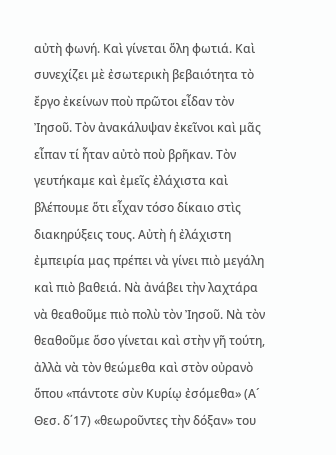αὐτὴ φωνή. Καὶ γίνεται ὅλη φωτιά. Καὶ συνεχίζει μὲ ἐσωτερικὴ βεβαιότητα τὸ ἔργο ἐκείνων ποὺ πρῶτοι εἶδαν τὸν Ἰησοῦ. Τὸν ἀνακάλυψαν ἐκεῖνοι καὶ μᾶς εἶπαν τί ἦταν αὐτὸ ποὺ βρῆκαν. Τὸν γευτήκαμε καὶ ἐμεῖς ἐλάχιστα καὶ βλέπουμε ὅτι εἶχαν τόσο δίκαιο στὶς διακηρύξεις τους. Αὐτὴ ἡ ἐλάχιστη ἐμπειρία μας πρέπει νὰ γίνει πιὸ μεγάλη καὶ πιὸ βαθειά. Νὰ ἀνάβει τὴν λαχτάρα νὰ θεαθοῦμε πιὸ πολὺ τὸν Ἰησοῦ. Νὰ τὸν θεαθοῦμε ὅσο γίνεται καὶ στὴν γῆ τούτη, ἀλλὰ νὰ τὸν θεώμεθα καὶ στὸν οὐρανὸ ὅπου «πάντοτε σὺν Κυρίῳ ἐσόμεθα» (Α´ Θεσ. δ΄17) «θεωροῦντες τὴν δόξαν» του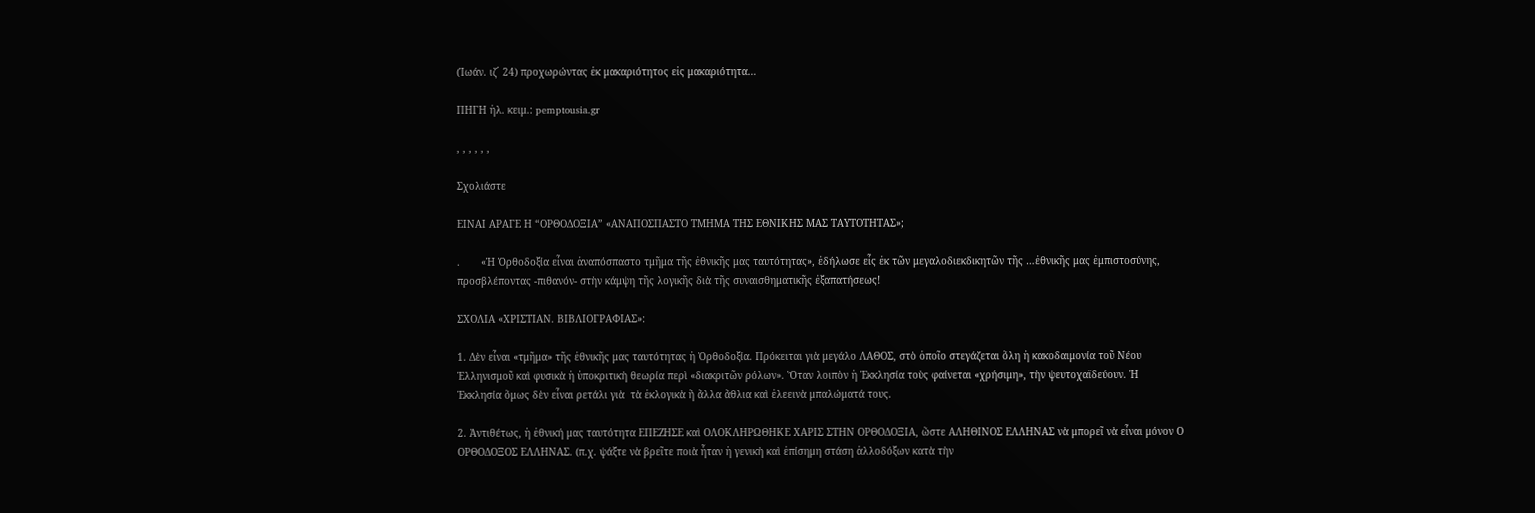(Ἰωάν. ιζ´ 24) προχωρώντας ἐκ μακαριότητος εἰς μακαριότητα…

ΠΗΓΗ ἠλ. κειμ.: pemptousia.gr

, , , , , ,

Σχολιάστε

ΕΙΝΑΙ ΑΡΑΓΕ Η “ΟΡΘΟΔΟΞΙΑ” «ΑΝΑΠΟΣΠΑΣΤΟ ΤΜΗΜΑ ΤΗΣ ΕΘΝΙΚΗΣ ΜΑΣ ΤΑΥΤΟΤΗΤΑΣ»;

.       «Ἡ Ὀρθοδοξία εἶναι ἀναπόσπαστο τμῆμα τῆς ἐθνικῆς μας ταυτότητας», ἐδήλωσε εἷς ἐκ τῶν μεγαλοδιεκδικητῶν τῆς …ἐθνικῆς μας ἐμπιστοσύνης, προσβλέποντας -πιθανόν- στὴν κάμψη τῆς λογικῆς διὰ τῆς συναισθηματικῆς ἐξαπατήσεως!

ΣΧΟΛΙΑ «ΧΡΙΣΤΙΑΝ. ΒΙΒΛΙΟΓΡΑΦΙΑΣ»:

1. Δὲν εἶναι «τμῆμα» τῆς ἐθνικῆς μας ταυτότητας ἡ Ὀρθοδοξία. Πρόκειται γιὰ μεγάλο ΛΑΘΟΣ, στὸ ὁποῖο στεγάζεται ὅλη ἡ κακοδαιμονία τοῦ Νέου Ἑλληνισμοῦ καὶ φυσικὰ ἡ ὑποκριτικὴ θεωρία περὶ «διακριτῶν ρόλων». Ὅταν λοιπὸν ἡ Ἐκκλησία τοὺς φαίνεται «χρήσιμη», τὴν ψευτοχαϊδεύουν. Ἡ Ἐκκλησία ὅμως δὲν εἶναι ρετάλι γιὰ  τὰ ἐκλογικὰ ἢ ἄλλα ἄθλια καὶ ἐλεεινὰ μπαλώματά τους.

2. Ἀντιθέτως, ἡ ἐθνική μας ταυτότητα ΕΠΕΖΗΣΕ καὶ ΟΛΟΚΛΗΡΩΘΗΚΕ ΧΑΡΙΣ ΣΤΗΝ ΟΡΘΟΔΟΞΙΑ, ὥστε ΑΛΗΘΙΝΟΣ ΕΛΛΗΝΑΣ νὰ μπορεῖ νὰ εἶναι μόνον Ο ΟΡΘΟΔΟΞΟΣ ΕΛΛΗΝΑΣ. (π.χ. ψάξτε νὰ βρεῖτε ποιὰ ἦταν ἡ γενικὴ καὶ ἐπίσημη στάση ἀλλοδόξων κατὰ τὴν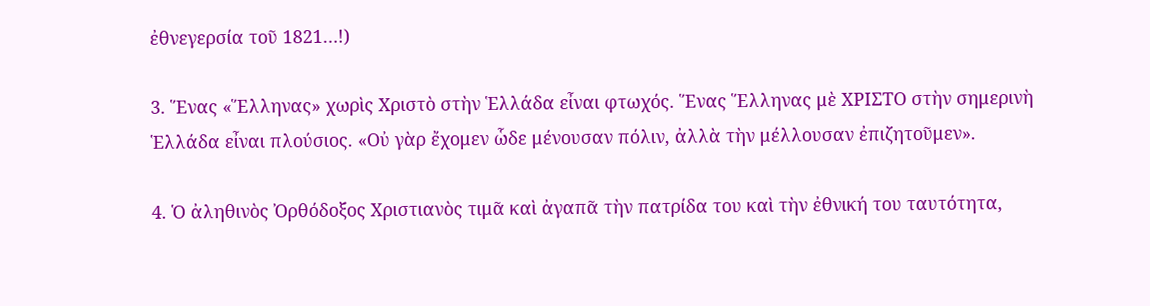ἐθνεγερσία τοῦ 1821…!)

3. Ἕνας «Ἕλληνας» χωρὶς Χριστὸ στὴν Ἑλλάδα εἶναι φτωχός. Ἕνας Ἕλληνας μὲ ΧΡΙΣΤΟ στὴν σημερινὴ Ἑλλάδα εἶναι πλούσιος. «Οὐ γὰρ ἔχομεν ὧδε μένουσαν πόλιν, ἀλλὰ τὴν μέλλουσαν ἐπιζητοῦμεν».

4. Ὁ ἀληθινὸς Ὀρθόδοξος Χριστιανὸς τιμᾶ καὶ ἀγαπᾶ τὴν πατρίδα του καὶ τὴν ἐθνική του ταυτότητα,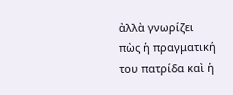ἀλλὰ γνωρίζει πὼς ἡ πραγματική του πατρίδα καὶ ἡ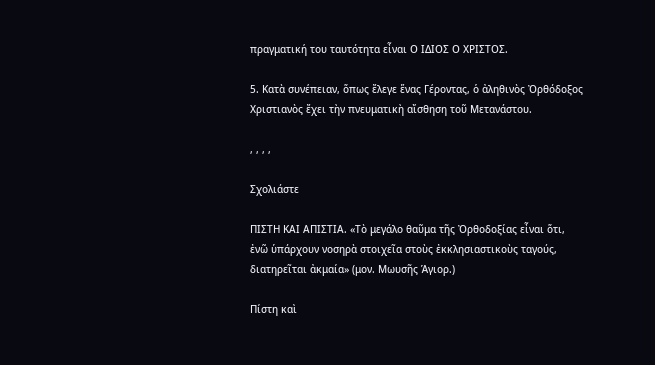πραγματική του ταυτότητα εἶναι Ο ΙΔΙΟΣ Ο ΧΡΙΣΤΟΣ.

5. Κατὰ συνέπειαν, ὅπως ἔλεγε ἕνας Γέροντας, ὁ ἀληθινὸς Ὀρθόδοξος Χριστιανὸς ἔχει τὴν πνευματικὴ αἴσθηση τοῦ Μετανάστου.

, , , ,

Σχολιάστε

ΠΙΣΤΗ ΚΑΙ ΑΠΙΣΤΙΑ. «Τὸ μεγάλο θαῦμα τῆς Ὀρθοδοξίας εἶναι ὅτι, ἐνῶ ὑπάρχουν νοσηρὰ στοιχεῖα στοὺς ἐκκλησιαστικοὺς ταγούς, διατηρεῖται ἀκμαία» (μον. Μωυσῆς Ἁγιορ.)

Πίστη καὶ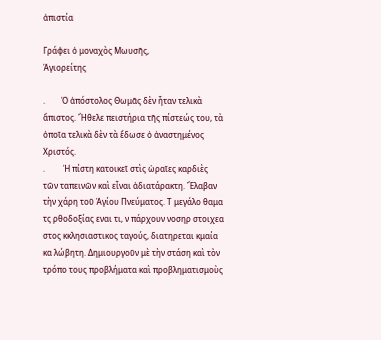ἀπιστία

Γράφει ὁ μοναχὸς Μωυσῆς,
Ἁγιορείτης

.        Ὁ ἀπόστολος Θωμᾶς δὲν ἦταν τελικὰ ἄπιστος. Ἤθελε πειστήρια τῆς πίστεώς του, τὰ ὁποῖα τελικὰ δὲν τὰ ἔδωσε ὁ ἀναστημένος Χριστός.
.         Ἡ πίστη κατοικεῖ στὶς ὡραῖες καρδιὲς τῶν ταπεινῶν καὶ εἶναι ἀδιατάρακτη. Ἔλαβαν τὴν χάρη τοῦ Ἁγίου Πνεύματος. Τ μεγάλο θαμα τς ρθοδοξίας εναι τι, ν πάρχουν νοσηρ στοιχεα στος κκλησιαστικος ταγούς, διατηρεται κμαία κα λώβητη. Δημιουργοῦν μὲ τὴν στάση καὶ τὸν τρόπο τους προβλήματα καὶ προβληματισμοὺς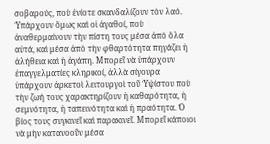σοβαρούς, ποὺ ἐνίοτε σκανδαλίζουν τὸν λαό. Ὑπάρχουν ὅμως καὶ οἱ ἀγαθοί, ποὺ ἀναθερμαίνουν τὴν πίστη τους μέσα ἀπὸ ὅλα αὐτά, καὶ μέσα ἀπὸ τὴν φθαρτότητα πηγάζει ἡ ἀλήθεια καὶ ἡ ἀγάπη. Μπορεῖ νὰ ὑπάρχουν ἐπαγγελματίες κληρικοί, ἀλλὰ σίγουρα ὑπάρχουν ἀρκετοὶ λειτουργοὶ τοῦ Ὑψίστου ποὺ τὴν ζωή τους χαρακτηρίζουν ἡ καθαρότητα, ἡ σεμνότητα, ἡ ταπεινότητα καὶ ἡ πραότητα. Ὁ βίος τους συγκινεῖ καὶ παρακινεῖ. Μπορεῖ κάποιοι νὰ μὴν κατανοοῦν μέσα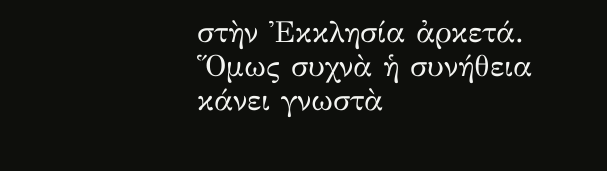στὴν Ἐκκλησία ἀρκετά. Ὅμως συχνὰ ἡ συνήθεια κάνει γνωστὰ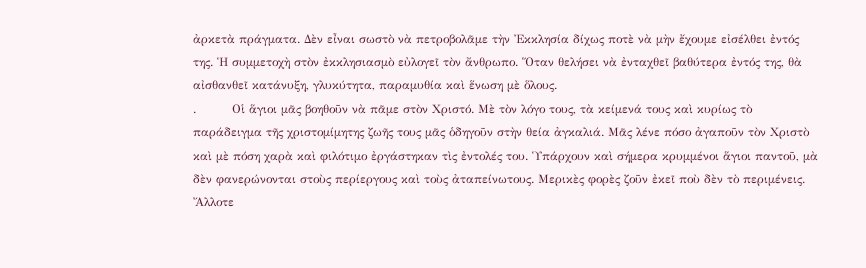ἀρκετὰ πράγματα. Δὲν εἶναι σωστὸ νὰ πετροβολᾶμε τὴν Ἐκκλησία δίχως ποτὲ νὰ μὴν ἔχουμε εἰσέλθει ἐντός της. Ἡ συμμετοχὴ στὸν ἐκκλησιασμὸ εὐλογεῖ τὸν ἄνθρωπο. Ὅταν θελήσει νὰ ἐνταχθεῖ βαθύτερα ἐντός της, θὰ αἰσθανθεῖ κατάνυξη, γλυκύτητα, παραμυθία καὶ ἕνωση μὲ ὅλους.
.         Οἱ ἅγιοι μᾶς βοηθοῦν νὰ πᾶμε στὸν Χριστό. Μὲ τὸν λόγο τους, τὰ κείμενά τους καὶ κυρίως τὸ παράδειγμα τῆς χριστομίμητης ζωῆς τους μᾶς ὁδηγοῦν στὴν θεία ἀγκαλιά. Μᾶς λένε πόσο ἀγαποῦν τὸν Χριστὸ καὶ μὲ πόση χαρὰ καὶ φιλότιμο ἐργάστηκαν τὶς ἐντολές του. Ὑπάρχουν καὶ σήμερα κρυμμένοι ἅγιοι παντοῦ, μὰ δὲν φανερώνονται στοὺς περίεργους καὶ τοὺς ἀταπείνωτους. Μερικὲς φορὲς ζοῦν ἐκεῖ ποὺ δὲν τὸ περιμένεις. Ἄλλοτε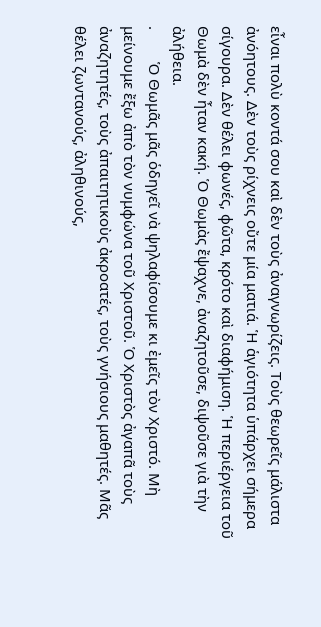εἶναι πολὺ κοντά σου καὶ δὲν τοὺς ἀναγνωρίζεις. Τοὺς θεωρεῖς μάλιστα ἀνόητους. Δὲν τοὺς ρίχνεις οὔτε μία ματιά. Ἡ ἁγιότητα ὑπάρχει σήμερα σίγουρα. Δὲν θέλει φωνές, φῶτα, κρότο καὶ διαφήμιση. Ἡ περιέργεια τοῦ Θωμὰ δὲν ἦταν κακή. Ὁ Θωμὰς ἔψαχνε, ἀναζητοῦσε, διψοῦσε γιὰ τὴν ἀλήθεια.
.        Ὁ Θωμᾶς μᾶς ὁδηγεῖ νὰ ψηλαφίσουμε κι ἐμεῖς τὸν Χριστό. Μὴ μείνουμε ἔξω ἀπὸ τὸν νυμφώνα τοῦ Χριστοῦ. Ὁ Χριστὸς ἀγαπᾶ τοὺς ἀναζητητές, τοὺς ἀπαιτητικοὺς ἀκροατές, τοὺς γνήσιους μαθητές. Μᾶς θέλει ζωντανούς, ἀληθινούς,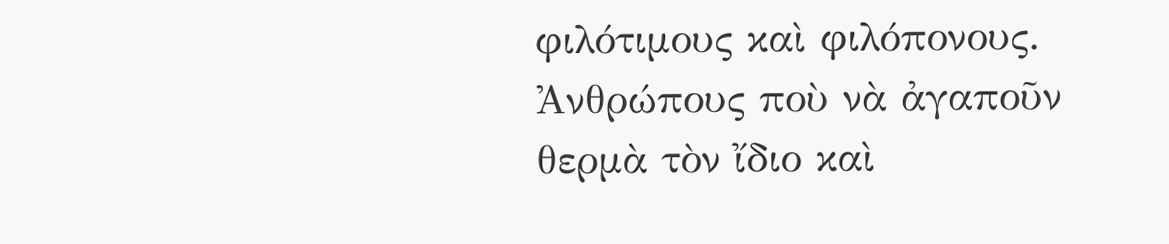φιλότιμους καὶ φιλόπονους. Ἀνθρώπους ποὺ νὰ ἀγαποῦν θερμὰ τὸν ἴδιο καὶ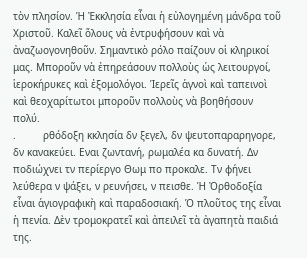τὸν πλησίον. Ἡ Ἐκκλησία εἶναι ἡ εὐλογημένη μάνδρα τοῦ Χριστοῦ. Καλεῖ ὅλους νὰ ἐντρυφήσουν καὶ νὰ ἀναζωογονηθοῦν. Σημαντικὸ ρόλο παίζουν οἱ κληρικοί μας. Μποροῦν νὰ ἐπηρεάσουν πολλοὺς ὡς λειτουργοί, ἱεροκήρυκες καὶ ἐξομολόγοι. Ἱερεῖς ἁγνοὶ καὶ ταπεινοὶ καὶ θεοχαρίτωτοι μποροῦν πολλοὺς νὰ βοηθήσουν πολύ.
.         ρθόδοξη κκλησία δν ξεγελ, δν ψευτοπαραρηγορε, δν κανακεύει. Εναι ζωντανή, ρωμαλέα κα δυνατή. Δν ποδιώχνει τν περίεργο Θωμ πο προκαλε. Τν φήνει λεύθερα ν ψάξει, ν ρευνήσει, ν πεισθε. Ἡ Ὀρθοδοξία εἶναι ἁγιογραφικὴ καὶ παραδοσιακή. Ὁ πλοῦτος της εἶναι ἡ πενία. Δὲν τρομοκρατεῖ καὶ ἀπειλεῖ τὰ ἀγαπητὰ παιδιά της.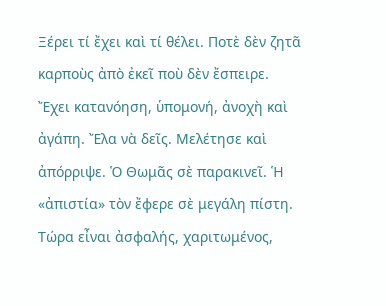Ξέρει τί ἔχει καὶ τί θέλει. Ποτὲ δὲν ζητᾶ καρποὺς ἀπὸ ἐκεῖ ποὺ δὲν ἔσπειρε. Ἔχει κατανόηση, ὑπομονή, ἀνοχὴ καὶ ἀγάπη. Ἔλα νὰ δεῖς. Μελέτησε καὶ ἀπόρριψε. Ὁ Θωμᾶς σὲ παρακινεῖ. Ἡ «ἀπιστία» τὸν ἔφερε σὲ μεγάλη πίστη. Τώρα εἶναι ἀσφαλής, χαριτωμένος,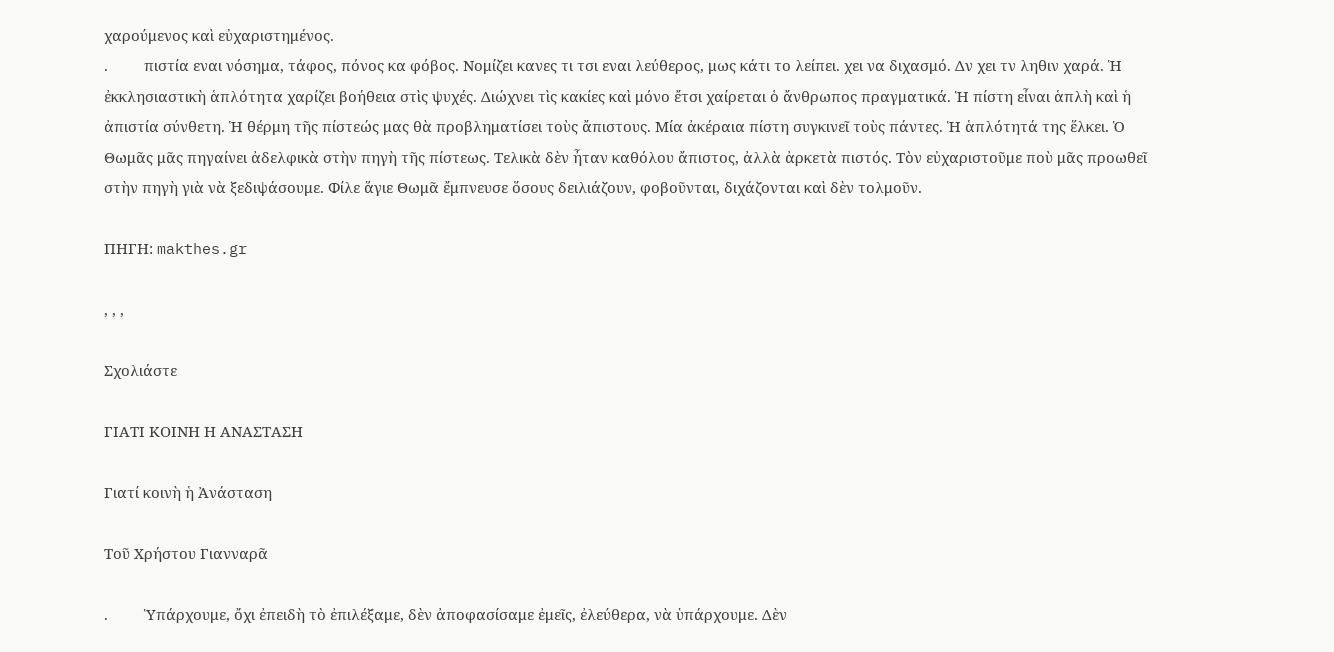χαρούμενος καὶ εὐχαριστημένος.
.         πιστία εναι νόσημα, τάφος, πόνος κα φόβος. Νομίζει κανες τι τσι εναι λεύθερος, μως κάτι το λείπει. χει να διχασμό. Δν χει τν ληθιν χαρά. Ἡ ἐκκλησιαστικὴ ἁπλότητα χαρίζει βοήθεια στὶς ψυχές. Διώχνει τὶς κακίες καὶ μόνο ἔτσι χαίρεται ὁ ἄνθρωπος πραγματικά. Ἡ πίστη εἶναι ἁπλὴ καὶ ἡ ἀπιστία σύνθετη. Ἡ θέρμη τῆς πίστεώς μας θὰ προβληματίσει τοὺς ἄπιστους. Μία ἀκέραια πίστη συγκινεῖ τοὺς πάντες. Ἡ ἁπλότητά της ἕλκει. Ὁ Θωμᾶς μᾶς πηγαίνει ἀδελφικὰ στὴν πηγὴ τῆς πίστεως. Τελικὰ δὲν ἦταν καθόλου ἄπιστος, ἀλλὰ ἀρκετὰ πιστός. Τὸν εὐχαριστοῦμε ποὺ μᾶς προωθεῖ στὴν πηγὴ γιὰ νὰ ξεδιψάσουμε. Φίλε ἅγιε Θωμᾶ ἔμπνευσε ὅσους δειλιάζουν, φοβοῦνται, διχάζονται καὶ δὲν τολμοῦν.

ΠΗΓΗ: makthes.gr

, , ,

Σχολιάστε

ΓΙΑΤΙ ΚΟΙΝΗ Η ΑΝΑΣΤΑΣΗ

Γιατί κοινὴ ἡ Ἀνάσταση

Τοῦ Χρήστου Γιανναρᾶ

.         Ὑπάρχουμε, ὄχι ἐπειδὴ τὸ ἐπιλέξαμε, δὲν ἀποφασίσαμε ἐμεῖς, ἐλεύθερα, νὰ ὑπάρχουμε. Δὲν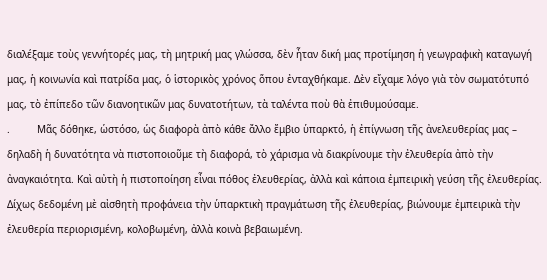διαλέξαμε τοὺς γεννήτορές μας, τὴ μητρική μας γλώσσα, δὲν ἦταν δική μας προτίμηση ἡ γεωγραφικὴ καταγωγή μας, ἡ κοινωνία καὶ πατρίδα μας, ὁ ἱστορικὸς χρόνος ὅπου ἐνταχθήκαμε. Δὲν εἴχαμε λόγο γιὰ τὸν σωματότυπό μας, τὸ ἐπίπεδο τῶν διανοητικῶν μας δυνατοτήτων, τὰ ταλέντα ποὺ θὰ ἐπιθυμούσαμε.
.         Μᾶς δόθηκε, ὡστόσο, ὡς διαφορὰ ἀπὸ κάθε ἄλλο ἔμβιο ὑπαρκτό, ἡ ἐπίγνωση τῆς ἀνελευθερίας μας – δηλαδὴ ἡ δυνατότητα νὰ πιστοποιοῦμε τὴ διαφορά, τὸ χάρισμα νὰ διακρίνουμε τὴν ἐλευθερία ἀπὸ τὴν ἀναγκαιότητα. Καὶ αὐτὴ ἡ πιστοποίηση εἶναι πόθος ἐλευθερίας, ἀλλὰ καὶ κάποια ἐμπειρικὴ γεύση τῆς ἐλευθερίας. Δίχως δεδομένη μὲ αἰσθητὴ προφάνεια τὴν ὑπαρκτικὴ πραγμάτωση τῆς ἐλευθερίας, βιώνουμε ἐμπειρικὰ τὴν ἐλευθερία περιορισμένη, κολοβωμένη, ἀλλὰ κοινὰ βεβαιωμένη.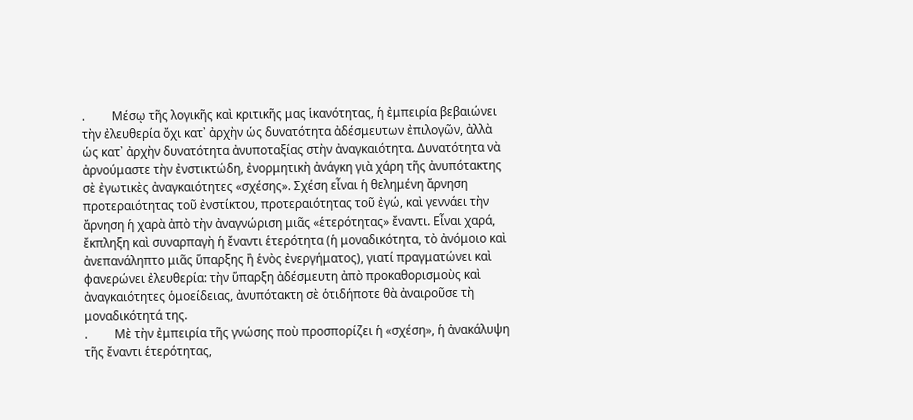.         Μέσῳ τῆς λογικῆς καὶ κριτικῆς μας ἱκανότητας, ἡ ἐμπειρία βεβαιώνει τὴν ἐλευθερία ὄχι κατ᾽ ἀρχὴν ὡς δυνατότητα ἀδέσμευτων ἐπιλογῶν, ἀλλὰ ὡς κατ᾽ ἀρχὴν δυνατότητα ἀνυποταξίας στὴν ἀναγκαιότητα. Δυνατότητα νὰ ἀρνούμαστε τὴν ἐνστικτώδη, ἐνορμητικὴ ἀνάγκη γιὰ χάρη τῆς ἀνυπότακτης σὲ ἐγωτικὲς ἀναγκαιότητες «σχέσης». Σχέση εἶναι ἡ θελημένη ἄρνηση προτεραιότητας τοῦ ἐνστίκτου, προτεραιότητας τοῦ ἐγώ, καὶ γεννάει τὴν ἄρνηση ἡ χαρὰ ἀπὸ τὴν ἀναγνώριση μιᾶς «ἑτερότητας» ἔναντι. Εἶναι χαρά, ἔκπληξη καὶ συναρπαγὴ ἡ ἔναντι ἑτερότητα (ἡ μοναδικότητα, τὸ ἀνόμοιο καὶ ἀνεπανάληπτο μιᾶς ὕπαρξης ἢ ἑνὸς ἐνεργήματος), γιατί πραγματώνει καὶ φανερώνει ἐλευθερία: τὴν ὕπαρξη ἀδέσμευτη ἀπὸ προκαθορισμοὺς καὶ ἀναγκαιότητες ὁμοείδειας, ἀνυπότακτη σὲ ὁτιδήποτε θὰ ἀναιροῦσε τὴ μοναδικότητά της.
.         Μὲ τὴν ἐμπειρία τῆς γνώσης ποὺ προσπορίζει ἡ «σχέση», ἡ ἀνακάλυψη τῆς ἔναντι ἑτερότητας,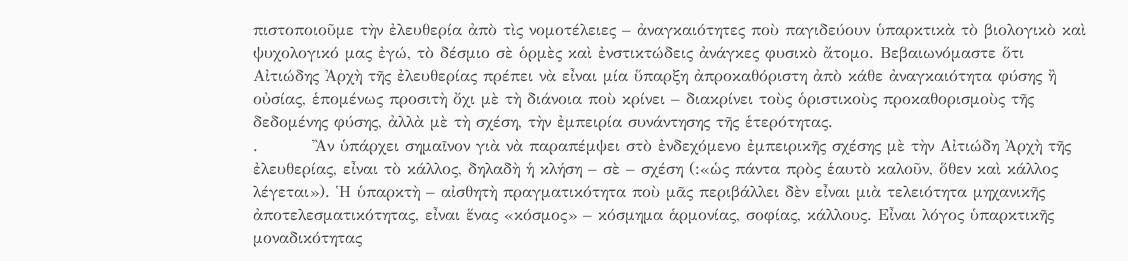πιστοποιοῦμε τὴν ἐλευθερία ἀπὸ τὶς νομοτέλειες – ἀναγκαιότητες ποὺ παγιδεύουν ὑπαρκτικὰ τὸ βιολογικὸ καὶ ψυχολογικό μας ἐγώ, τὸ δέσμιο σὲ ὁρμὲς καὶ ἐνστικτώδεις ἀνάγκες φυσικὸ ἄτομο. Βεβαιωνόμαστε ὅτι Αἰτιώδης Ἀρχὴ τῆς ἐλευθερίας πρέπει νὰ εἶναι μία ὕπαρξη ἀπροκαθόριστη ἀπὸ κάθε ἀναγκαιότητα φύσης ἢ οὐσίας, ἑπομένως προσιτὴ ὄχι μὲ τὴ διάνοια ποὺ κρίνει – διακρίνει τοὺς ὁριστικοὺς προκαθορισμοὺς τῆς δεδομένης φύσης, ἀλλὰ μὲ τὴ σχέση, τὴν ἐμπειρία συνάντησης τῆς ἑτερότητας.
.         Ἂν ὑπάρχει σημαῖνον γιὰ νὰ παραπέμψει στὸ ἐνδεχόμενο ἐμπειρικῆς σχέσης μὲ τὴν Αἰτιώδη Ἀρχὴ τῆς ἐλευθερίας, εἶναι τὸ κάλλος, δηλαδὴ ἡ κλήση – σὲ – σχέση (:«ὡς πάντα πρὸς ἑαυτὸ καλοῦν, ὅθεν καὶ κάλλος λέγεται»). Ἡ ὑπαρκτὴ – αἰσθητὴ πραγματικότητα ποὺ μᾶς περιβάλλει δὲν εἶναι μιὰ τελειότητα μηχανικῆς ἀποτελεσματικότητας, εἶναι ἕνας «κόσμος» – κόσμημα ἁρμονίας, σοφίας, κάλλους. Εἶναι λόγος ὑπαρκτικῆς μοναδικότητας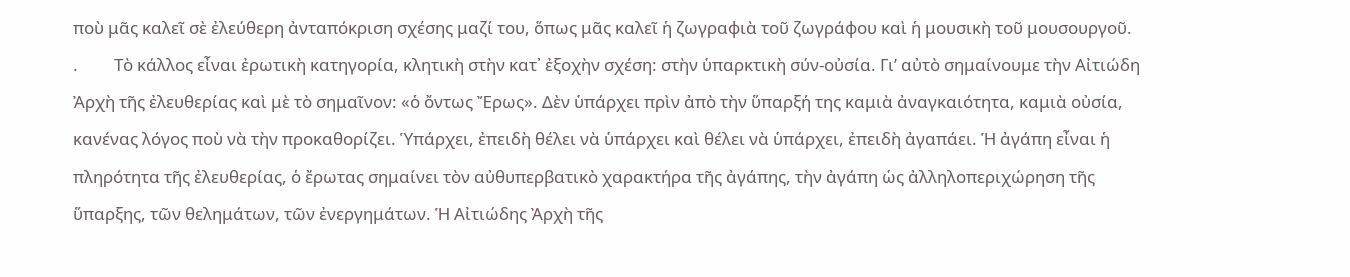ποὺ μᾶς καλεῖ σὲ ἐλεύθερη ἀνταπόκριση σχέσης μαζί του, ὅπως μᾶς καλεῖ ἡ ζωγραφιὰ τοῦ ζωγράφου καὶ ἡ μουσικὴ τοῦ μουσουργοῦ.
.         Τὸ κάλλος εἶναι ἐρωτικὴ κατηγορία, κλητικὴ στὴν κατ᾽ ἐξοχὴν σχέση: στὴν ὑπαρκτικὴ σύν-οὐσία. Γι’ αὐτὸ σημαίνουμε τὴν Αἰτιώδη Ἀρχὴ τῆς ἐλευθερίας καὶ μὲ τὸ σημαῖνον: «ὁ ὄντως Ἔρως». Δὲν ὑπάρχει πρὶν ἀπὸ τὴν ὕπαρξή της καμιὰ ἀναγκαιότητα, καμιὰ οὐσία, κανένας λόγος ποὺ νὰ τὴν προκαθορίζει. Ὑπάρχει, ἐπειδὴ θέλει νὰ ὑπάρχει καὶ θέλει νὰ ὑπάρχει, ἐπειδὴ ἀγαπάει. Ἡ ἀγάπη εἶναι ἡ πληρότητα τῆς ἐλευθερίας, ὁ ἔρωτας σημαίνει τὸν αὐθυπερβατικὸ χαρακτήρα τῆς ἀγάπης, τὴν ἀγάπη ὡς ἀλληλοπεριχώρηση τῆς ὕπαρξης, τῶν θελημάτων, τῶν ἐνεργημάτων. Ἡ Αἰτιώδης Ἀρχὴ τῆς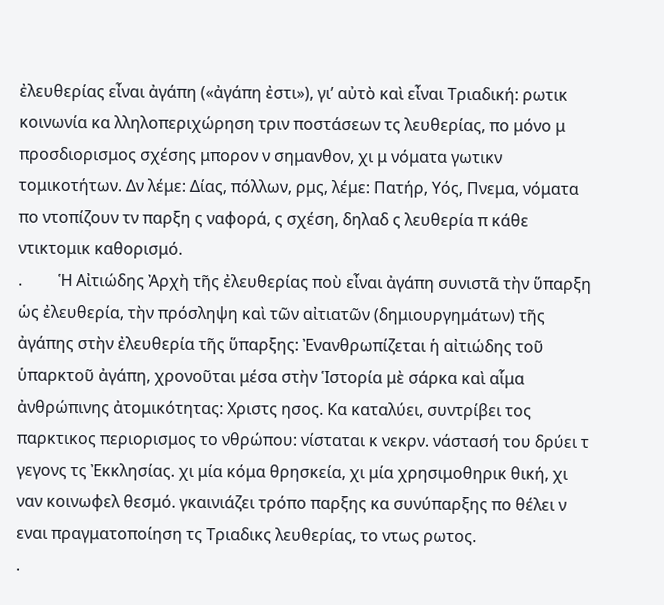ἐλευθερίας εἶναι ἀγάπη («ἀγάπη ἐστι»), γι’ αὐτὸ καὶ εἶναι Τριαδική: ρωτικ κοινωνία κα λληλοπεριχώρηση τριν ποστάσεων τς λευθερίας, πο μόνο μ προσδιορισμος σχέσης μπορον ν σημανθον, χι μ νόματα γωτικν τομικοτήτων. Δν λέμε: Δίας, πόλλων, ρμς, λέμε: Πατήρ, Υός, Πνεμα, νόματα πο ντοπίζουν τν παρξη ς ναφορά, ς σχέση, δηλαδ ς λευθερία π κάθε ντικτομικ καθορισμό.
.         Ἡ Αἰτιώδης Ἀρχὴ τῆς ἐλευθερίας ποὺ εἶναι ἀγάπη συνιστᾶ τὴν ὕπαρξη ὡς ἐλευθερία, τὴν πρόσληψη καὶ τῶν αἰτιατῶν (δημιουργημάτων) τῆς ἀγάπης στὴν ἐλευθερία τῆς ὕπαρξης: Ἐνανθρωπίζεται ἡ αἰτιώδης τοῦ ὑπαρκτοῦ ἀγάπη, χρονοῦται μέσα στὴν Ἱστορία μὲ σάρκα καὶ αἷμα ἀνθρώπινης ἀτομικότητας: Χριστς ησος. Κα καταλύει, συντρίβει τος παρκτικος περιορισμος το νθρώπου: νίσταται κ νεκρν. νάστασή του δρύει τ γεγονς τς Ἐκκλησίας. χι μία κόμα θρησκεία, χι μία χρησιμοθηρικ θική, χι ναν κοινωφελ θεσμό. γκαινιάζει τρόπο παρξης κα συνύπαρξης πο θέλει ν εναι πραγματοποίηση τς Τριαδικς λευθερίας, το ντως ρωτος.
.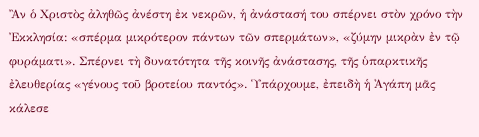Ἂν ὁ Χριστὸς ἀληθῶς ἀνέστη ἐκ νεκρῶν, ἡ ἀνάστασή του σπέρνει στὸν χρόνο τὴν Ἐκκλησία: «σπέρμα μικρότερον πάντων τῶν σπερμάτων», «ζύμην μικρὰν ἐν τῷ φυράματι». Σπέρνει τὴ δυνατότητα τῆς κοινῆς ἀνάστασης, τῆς ὑπαρκτικῆς ἐλευθερίας «γένους τοῦ βροτείου παντός». Ὑπάρχουμε, ἐπειδὴ ἡ Ἀγάπη μᾶς κάλεσε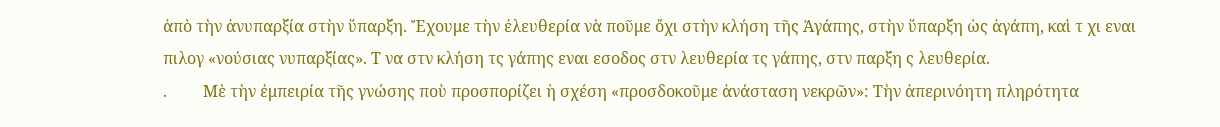ἀπὸ τὴν ἀνυπαρξία στὴν ὕπαρξη. Ἔχουμε τὴν ἐλευθερία νὰ ποῦμε ὄχι στὴν κλήση τῆς Ἀγάπης, στὴν ὕπαρξη ὡς ἀγάπη, καὶ τ χι εναι πιλογ «νούσιας νυπαρξίας». Τ να στν κλήση τς γάπης εναι εσοδος στν λευθερία τς γάπης, στν παρξη ς λευθερία.
.         Μὲ τὴν ἐμπειρία τῆς γνώσης ποὺ προσπορίζει ἡ σχέση «προσδοκοῦμε ἀνάσταση νεκρῶν»: Τὴν ἀπερινόητη πληρότητα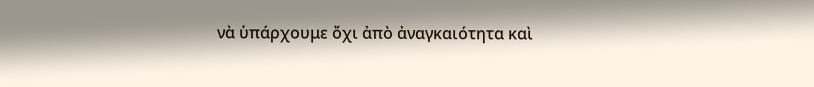νὰ ὑπάρχουμε ὄχι ἀπὸ ἀναγκαιότητα καὶ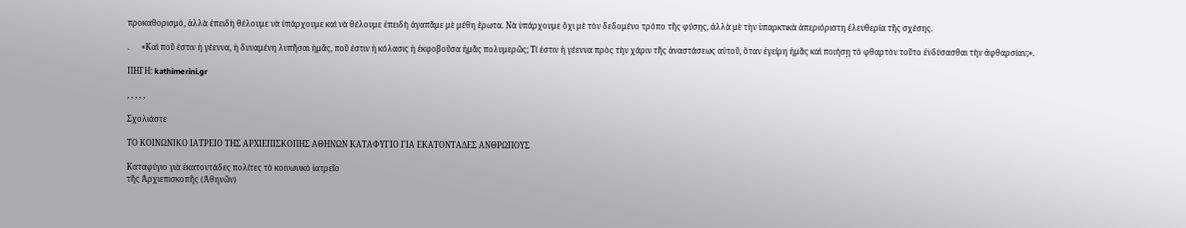προκαθορισμό, ἀλλὰ ἐπειδὴ θέλουμε νὰ ὑπάρχουμε καὶ νὰ θέλουμε ἐπειδὴ ἀγαπᾶμε μὲ μέθη ἔρωτα. Νὰ ὑπάρχουμε ὄχι μὲ τὸν δεδομένο τρόπο τῆς φύσης, ἀλλὰ μὲ τὴν ὑπαρκτικὰ ἀπεριόριστη ἐλευθερία τῆς σχέσης.

.      «Καὶ ποῦ ἐστιν ἡ γέεννα, ἡ δυναμένη λυπῆσαι ἡμᾶς, ποῦ ἐστιν ἡ κόλασις ἡ ἐκφοβοῦσα ἡμᾶς πολυμερῶς; Τί ἐστιν ἡ γέεννα πρὸς τὴν χάριν τῆς ἀναστάσεως αὐτοῦ, ὅταν ἐγείρη ἡμᾶς καὶ ποιήσῃ τὸ φθαρτὸν τοῦτο ἐνδύσασθαι τὴν ἀφθαρσίαν;».

ΠΗΓΗ: kathimerini.gr

, , , , ,

Σχολιάστε

ΤΟ ΚΟΙΝΩΝΙΚΟ ΙΑΤΡΕΙΟ ΤΗΣ ΑΡΧΙΕΠΙΣΚΟΠΗΣ ΑΘΗΝΩΝ ΚΑΤΑΦΥΓΙΟ ΓΙΑ ΕΚΑΤΟΝΤΑΔΕΣ ΑΝΘΡΩΠΟΥΣ

Καταφύγιο γιὰ ἑκατοντάδες πολίτες τὸ κοινωνικὸ ἰατρεῖο
τῆς Ἀρχιεπισκοπῆς (Ἀθηνῶν)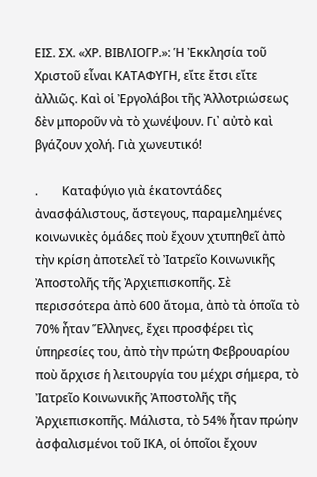ΕΙΣ. ΣΧ. «ΧΡ. ΒΙΒΛΙΟΓΡ.»: Ἡ Ἐκκλησία τοῦ Χριστοῦ εἶναι ΚΑΤΑΦΥΓΗ, εἴτε ἔτσι εἴτε ἀλλιῶς. Καὶ οἱ Ἐργολάβοι τῆς Ἀλλοτριώσεως δὲν μποροῦν νὰ τὸ χωνέψουν. Γι᾽ αὐτὸ καὶ βγάζουν χολή. Γιὰ χωνευτικό!

.        Καταφύγιο γιὰ ἑκατοντάδες ἀνασφάλιστους, ἄστεγους, παραμελημένες κοινωνικὲς ὁμάδες ποὺ ἔχουν χτυπηθεῖ ἀπὸ τὴν κρίση ἀποτελεῖ τὸ Ἰατρεῖο Κοινωνικῆς Ἀποστολῆς τῆς Ἀρχιεπισκοπῆς. Σὲ περισσότερα ἀπὸ 600 ἄτομα, ἀπὸ τὰ ὁποῖα τὸ 70% ἦταν Ἕλληνες, ἔχει προσφέρει τὶς ὑπηρεσίες του, ἀπὸ τὴν πρώτη Φεβρουαρίου ποὺ ἄρχισε ἡ λειτουργία του μέχρι σήμερα, τὸ Ἰατρεῖο Κοινωνικῆς Ἀποστολῆς τῆς Ἀρχιεπισκοπῆς. Μάλιστα, τὸ 54% ἦταν πρώην ἀσφαλισμένοι τοῦ ΙΚΑ, οἱ ὁποῖοι ἔχουν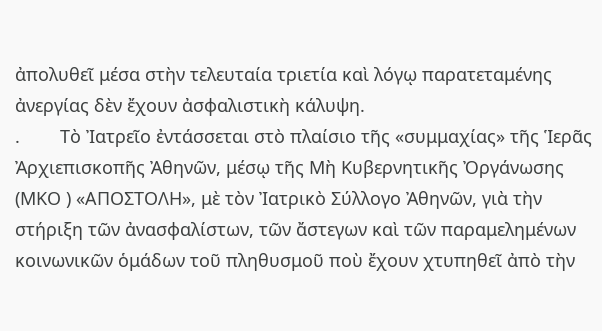ἀπολυθεῖ μέσα στὴν τελευταία τριετία καὶ λόγῳ παρατεταμένης ἀνεργίας δὲν ἔχουν ἀσφαλιστικὴ κάλυψη.
.        Τὸ Ἰατρεῖο ἐντάσσεται στὸ πλαίσιο τῆς «συμμαχίας» τῆς Ἱερᾶς Ἀρχιεπισκοπῆς Ἀθηνῶν, μέσῳ τῆς Μὴ Κυβερνητικῆς Ὀργάνωσης (ΜΚΟ ) «ΑΠΟΣΤΟΛΗ», μὲ τὸν Ἰατρικὸ Σύλλογο Ἀθηνῶν, γιὰ τὴν στήριξη τῶν ἀνασφαλίστων, τῶν ἄστεγων καὶ τῶν παραμελημένων κοινωνικῶν ὁμάδων τοῦ πληθυσμοῦ ποὺ ἔχουν χτυπηθεῖ ἀπὸ τὴν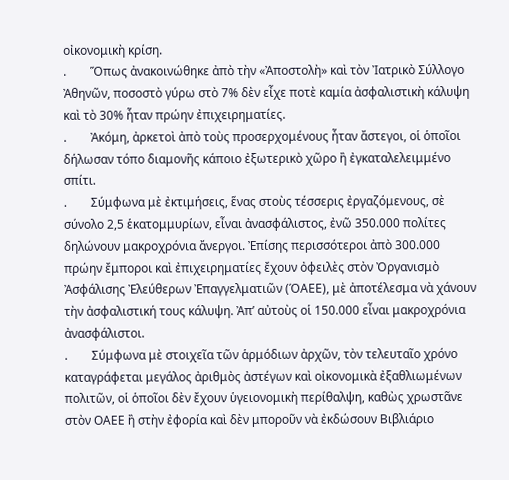οἰκονομικὴ κρίση.
.        Ὅπως ἀνακοινώθηκε ἀπὸ τὴν «Ἀποστολὴ» καὶ τὸν Ἰατρικὸ Σύλλογο Ἀθηνῶν, ποσοστὸ γύρω στὸ 7% δὲν εἶχε ποτὲ καμία ἀσφαλιστικὴ κάλυψη καὶ τὸ 30% ἦταν πρώην ἐπιχειρηματίες.
.        Ἀκόμη, ἀρκετοὶ ἀπὸ τοὺς προσερχομένους ἦταν ἄστεγοι, οἱ ὁποῖοι δήλωσαν τόπο διαμονῆς κάποιο ἐξωτερικὸ χῶρο ἢ ἐγκαταλελειμμένο σπίτι.
.        Σύμφωνα μὲ ἐκτιμήσεις, ἕνας στοὺς τέσσερις ἐργαζόμενους, σὲ σύνολο 2,5 ἑκατομμυρίων, εἶναι ἀνασφάλιστος, ἐνῶ 350.000 πολίτες δηλώνουν μακροχρόνια ἄνεργοι. Ἐπίσης περισσότεροι ἀπὸ 300.000 πρώην ἔμποροι καὶ ἐπιχειρηματίες ἔχουν ὀφειλὲς στὸν Ὀργανισμὸ Ἀσφάλισης Ἐλεύθερων Ἐπαγγελματιῶν (ΌΑΕΕ), μὲ ἀποτέλεσμα νὰ χάνουν τὴν ἀσφαλιστική τους κάλυψη. Ἀπ’ αὐτοὺς οἱ 150.000 εἶναι μακροχρόνια ἀνασφάλιστοι.
.        Σύμφωνα μὲ στοιχεῖα τῶν ἁρμόδιων ἀρχῶν, τὸν τελευταῖο χρόνο καταγράφεται μεγάλος ἀριθμὸς ἀστέγων καὶ οἰκονομικὰ ἐξαθλιωμένων πολιτῶν, οἱ ὁποῖοι δὲν ἔχουν ὑγειονομικὴ περίθαλψη, καθὼς χρωστᾶνε στὸν ΟΑΕΕ ἢ στὴν ἐφορία καὶ δὲν μποροῦν νὰ ἐκδώσουν Βιβλιάριο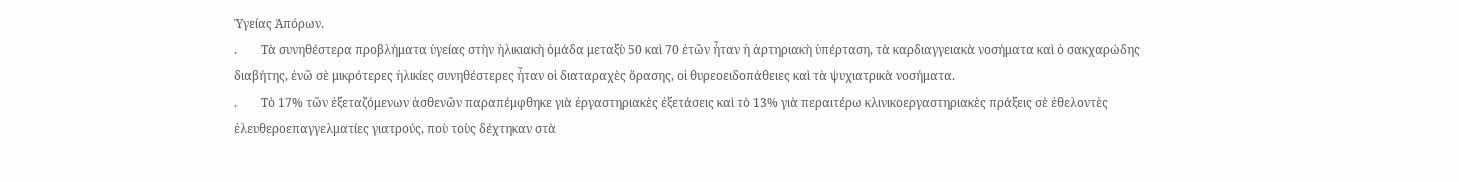Ὑγείας Ἀπόρων.
.        Τὰ συνηθέστερα προβλήματα ὑγείας στὴν ἠλικιακὴ ὁμάδα μεταξὺ 50 καὶ 70 ἐτῶν ἦταν ἡ ἀρτηριακὴ ὑπέρταση, τὰ καρδιαγγειακὰ νοσήματα καὶ ὁ σακχαρώδης διαβήτης, ἐνῶ σὲ μικρότερες ἡλικίες συνηθέστερες ἦταν οἱ διαταραχὲς ὅρασης, οἱ θυρεοειδοπάθειες καὶ τὰ ψυχιατρικὰ νοσήματα.
.        Τὸ 17% τῶν ἐξεταζόμενων ἀσθενῶν παραπέμφθηκε γιὰ ἐργαστηριακὲς ἐξετάσεις καὶ τὸ 13% γιὰ περαιτέρω κλινικοεργαστηριακὲς πράξεις σὲ ἐθελοντὲς ἐλευθεροεπαγγελματίες γιατρούς, ποὺ τοὺς δέχτηκαν στὰ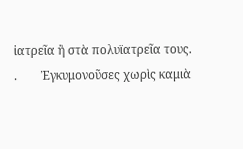ἰατρεῖα ἢ στὰ πολυϊατρεῖα τους.
.        Ἐγκυμονοῦσες χωρὶς καμιὰ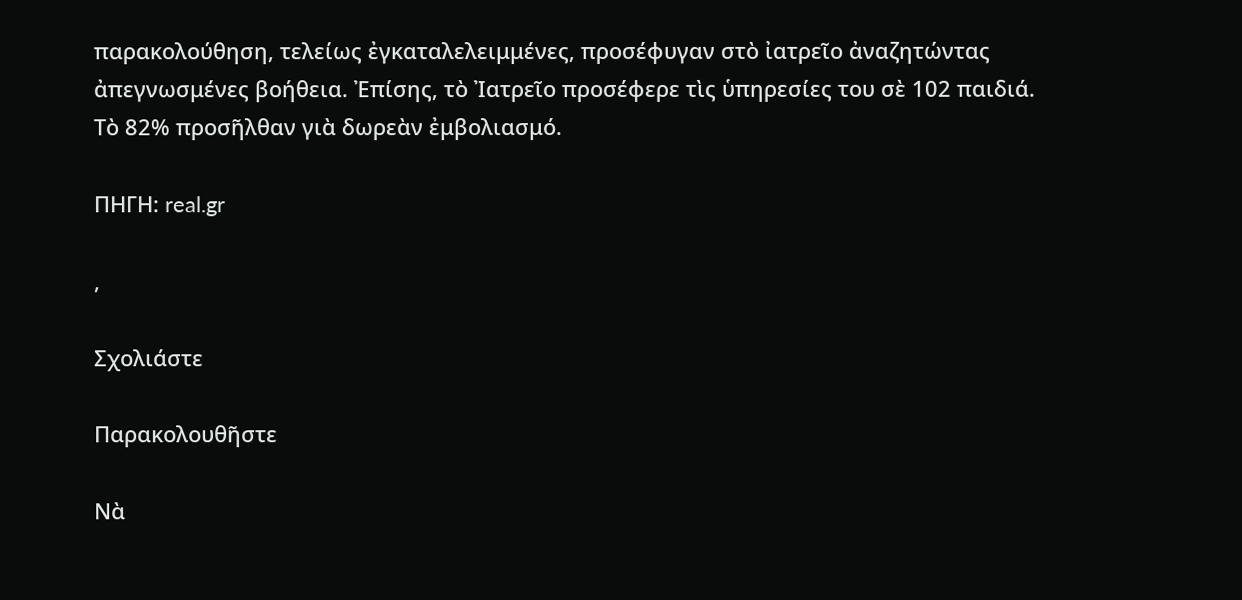παρακολούθηση, τελείως ἐγκαταλελειμμένες, προσέφυγαν στὸ ἰατρεῖο ἀναζητώντας ἀπεγνωσμένες βοήθεια. Ἐπίσης, τὸ Ἰατρεῖο προσέφερε τὶς ὑπηρεσίες του σὲ 102 παιδιά. Τὸ 82% προσῆλθαν γιὰ δωρεὰν ἐμβολιασμό.

ΠΗΓΗ: real.gr

,

Σχολιάστε

Παρακολουθῆστε

Νὰ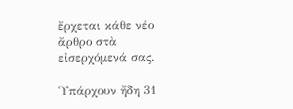ἔρχεται κάθε νέο ἄρθρο στὰ εἰσερχόμενά σας.

Ὑπάρχουν ἤδη 31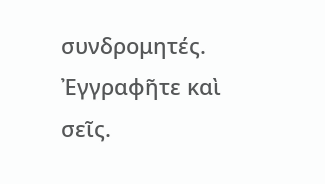συνδρομητές. Ἐγγραφῆτε καὶ σεῖς.